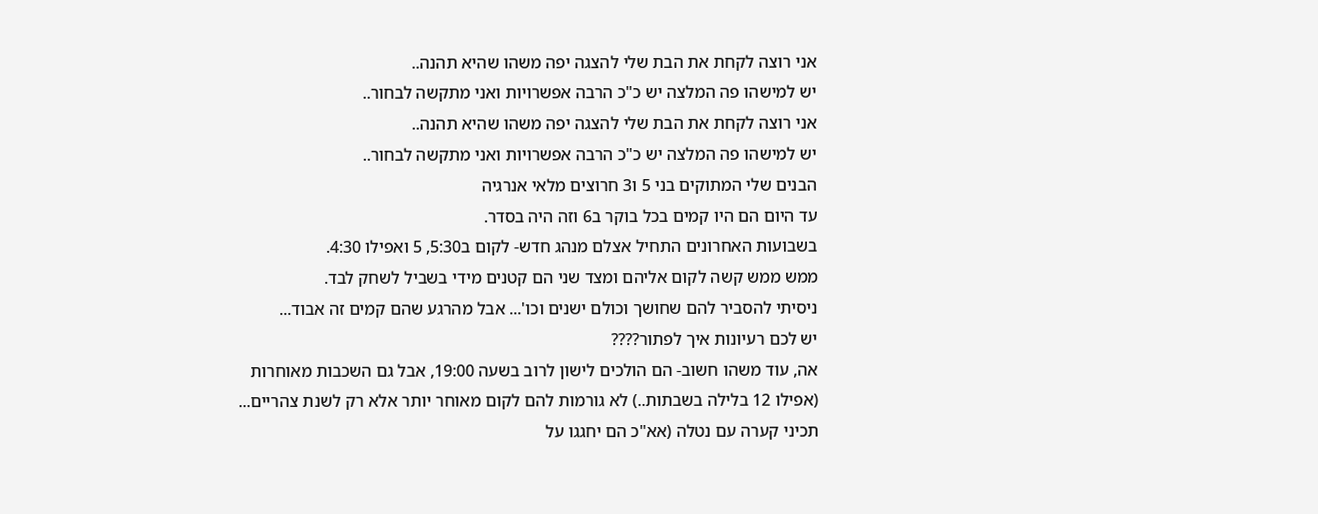אני רוצה לקחת את הבת שלי להצגה יפה משהו שהיא תהנה..
יש למישהו פה המלצה יש כ"כ הרבה אפשרויות ואני מתקשה לבחור..
אני רוצה לקחת את הבת שלי להצגה יפה משהו שהיא תהנה..
יש למישהו פה המלצה יש כ"כ הרבה אפשרויות ואני מתקשה לבחור..
הבנים שלי המתוקים בני 5 ו3 חרוצים מלאי אנרגיה
עד היום הם היו קמים בכל בוקר ב6 וזה היה בסדר.
בשבועות האחרונים התחיל אצלם מנהג חדש- לקום ב5:30, 5 ואפילו 4:30.
ממש ממש קשה לקום אליהם ומצד שני הם קטנים מידי בשביל לשחק לבד.
ניסיתי להסביר להם שחושך וכולם ישנים וכו'... אבל מהרגע שהם קמים זה אבוד...
יש לכם רעיונות איך לפתור????
אה, עוד משהו חשוב- הם הולכים לישון לרוב בשעה 19:00, אבל גם השכבות מאוחרות (אפילו 12 בלילה בשבתות..) לא גורמות להם לקום מאוחר יותר אלא רק לשנת צהריים...
תכיני קערה עם נטלה (אא"כ הם יחגגו על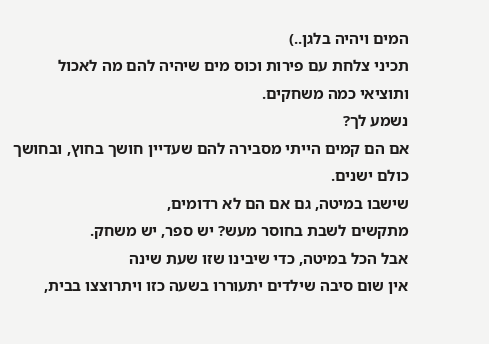המים ויהיה בלגן..)
תכיני צלחת עם פירות וכוס מים שיהיה להם מה לאכול
ותוציאי כמה משחקים.
נשמע לך?
אם הם קמים הייתי מסבירה להם שעדיין חושך בחוץ, ובחושך כולם ישנים.
שישבו במיטה, גם אם הם לא רדומים,
מתקשים לשבת בחוסר מעש? יש ספר, יש משחק.
אבל הכל במיטה, כדי שיבינו שזו שעת שינה
אין שום סיבה שילדים יתעוררו בשעה כזו ויתרוצצו בבית,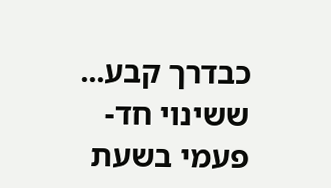כבדרך קבע...
ששינוי חד-פעמי בשעת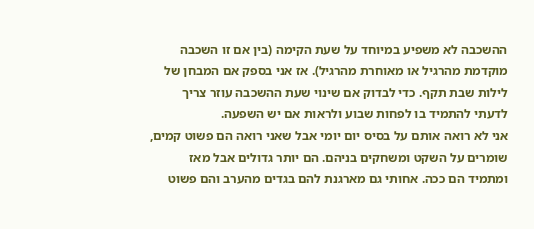ההשכבה לא משפיע במיוחד על שעת הקימה (בין אם זו השכבה מוקדמת מהרגיל או מאוחרת מהרגיל). אז אני בספק אם המבחן של לילות שבת תקף. כדי לבדוק אם שינוי שעת ההשכבה עוזר צריך לדעתי להתמיד בו לפחות שבוע ולראות אם יש השפעה.
אני לא רואה אותם על בסיס יום יומי אבל שאני רואה הם פשוט קמים, שומרים על השקט ומשחקים בניהם. הם יותר גדולים אבל מאז ומתמיד הם ככה. אחותי גם מארגנת להם בגדים מהערב והם פשוט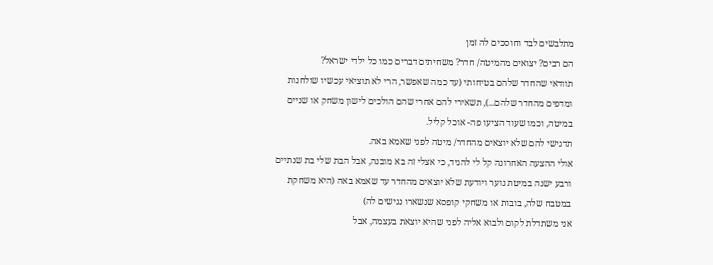מתלבשים לבד וחוסכים לה זמן
הם רבים? יצואים מהמיטה/ חדר? משחיתים דברים כמו כל ילדי ישראל?
תוודאי שהחדר שלהם בטיחותי (עד כמה שאפשר, הרי לא תוציאי עכשיו שולחנות ומדפים מהחדר שלהם...), תשאירי להם אחרי שהם הולכים לישון משחק או שניים במיטה, וכמו שעוד הציעו פה- אוכל קליל.
תדגישי להם שלא יוצאים מהחדר/ מיטה לפני שאמא באה.
אולי ההצעה האחרונה קל לי להגיד, כי אצלי זה בא מובנה, אבל הבת שלי בת שנתיים ורבע ישנה במיטת נוער ויודעת שלא יוצאים מהחדר עד שאמא באה (היא משחקת במטבח שלה, בובות או משחקי קופסא שנשארו נגישים לה)
אני משתדלת לקום ולבוא אליה לפני שהיא יוצאת בעצמה, אבל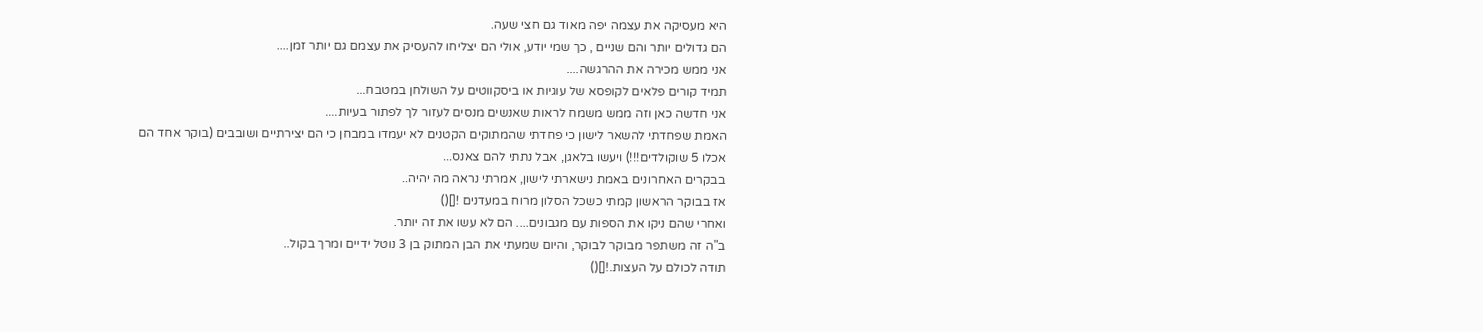היא מעסיקה את עצמה יפה מאוד גם חצי שעה.
הם גדולים יותר והם שניים , כך שמי יודע, אולי הם יצליחו להעסיק את עצמם גם יותר זמן....
אני ממש מכירה את ההרגשה....
תמיד קורים פלאים לקופסא של עוגיות או ביסקווטים על השולחן במטבח...
אני חדשה כאן וזה ממש משמח לראות שאנשים מנסים לעזור לך לפתור בעיות....
האמת שפחדתי להשאר לישון כי פחדתי שהמתוקים הקטנים לא יעמדו במבחן כי הם יצירתיים ושובבים (בוקר אחד הם אכלו 5 שוקולדים!!!) ויעשו בלאגן, אבל נתתי להם צאנס...
בבקרים האחרונים באמת נישארתי לישון, אמרתי נראה מה יהיה..
אז בבוקר הראשון קמתי כשכל הסלון מרוח במעדנים ![]()
ואחרי שהם ניקו את הספות עם מגבונים.... הם לא עשו את זה יותר.
ב"ה זה משתפר מבוקר לבוקר, והיום שמעתי את הבן המתוק בן 3 נוטל ידיים ומרך בקול..
תודה לכולם על העצות.![]()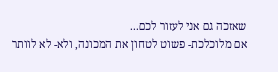שאזכה גם אני לעזור לכם...
אם מלוכלכת- פשוט לטחון את המכונה, ולא- לא לוותר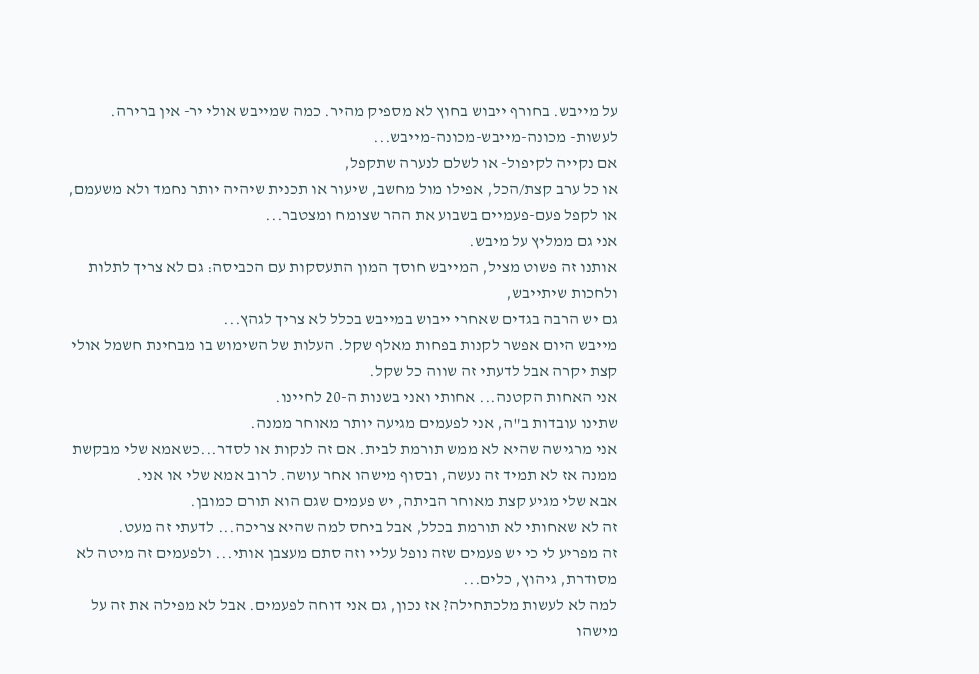על מייבש. בחורף ייבוש בחוץ לא מספיק מהיר. כמה שמייבש אולי יר- אין ברירה. לעשות- מכונה-מייבש-מכונה-מייבש...
אם נקייה לקיפול- או לשלם לנערה שתקפל,
או כל ערב קצת/הכל, אפילו מול מחשב, שיעור או תכנית שיהיה יותר נחמד ולא משעמם, או לקפל פעם-פעמיים בשבוע את ההר שצומח ומצטבר...
אני גם ממליץ על מיבש.
אותנו זה פשוט מציל, המייבש חוסך המון התעסקות עם הכביסה: גם לא צריך לתלות ולחכות שיתייבש,
גם יש הרבה בגדים שאחרי ייבוש במייבש בכלל לא צריך לגהץ...
מייבש היום אפשר לקנות בפחות מאלף שקל. העלות של השימוש בו מבחינת חשמל אולי קצת יקרה אבל לדעתי זה שווה כל שקל.
אני האחות הקטנה... אחותי ואני בשנות ה-20 לחיינו.
שתינו עובדות ב"ה, אני לפעמים מגיעה יותר מאוחר ממנה.
אני מרגישה שהיא לא ממש תורמת לבית. אם זה לנקות או לסדר...כשאמא שלי מבקשת ממנה אז לא תמיד זה נעשה, ובסוף מישהו אחר עושה. לרוב אמא שלי או אני.
אבא שלי מגיע קצת מאוחר הביתה, יש פעמים שגם הוא תורם כמובן.
זה לא שאחותי לא תורמת בכלל, אבל ביחס למה שהיא צריכה... לדעתי זה מעט.
זה מפריע לי כי יש פעמים שזה נופל עליי וזה סתם מעצבן אותי... ולפעמים זה מיטה לא מסודרת, גיהוץ, כלים...
למה לא לעשות מלכתחילה? אז נכון, גם אני דוחה לפעמים. אבל לא מפילה את זה על מישהו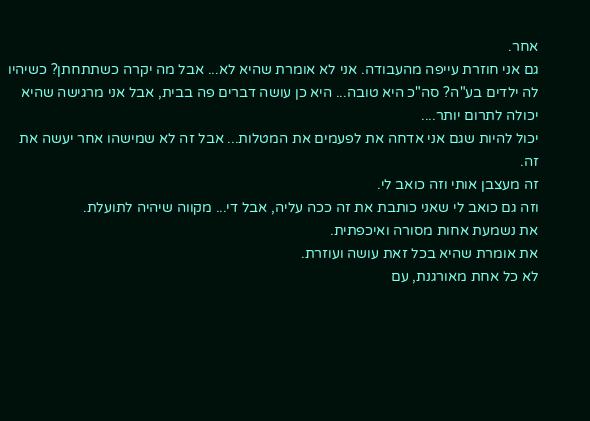אחר.
גם אני חוזרת עייפה מהעבודה. אני לא אומרת שהיא לא... אבל מה יקרה כשתתחתן? כשיהיו לה ילדים בע"ה? סה"כ היא טובה... היא כן עושה דברים פה בבית, אבל אני מרגישה שהיא יכולה לתרום יותר....
יכול להיות שגם אני אדחה את לפעמים את המטלות... אבל זה לא שמישהו אחר יעשה את זה.
זה מעצבן אותי וזה כואב לי.
וזה גם כואב לי שאני כותבת את זה ככה עליה, אבל די... מקווה שיהיה לתועלת.
את נשמעת אחות מסורה ואיכפתית.
את אומרת שהיא בכל זאת עושה ועוזרת.
לא כל אחת מאורגנת, עם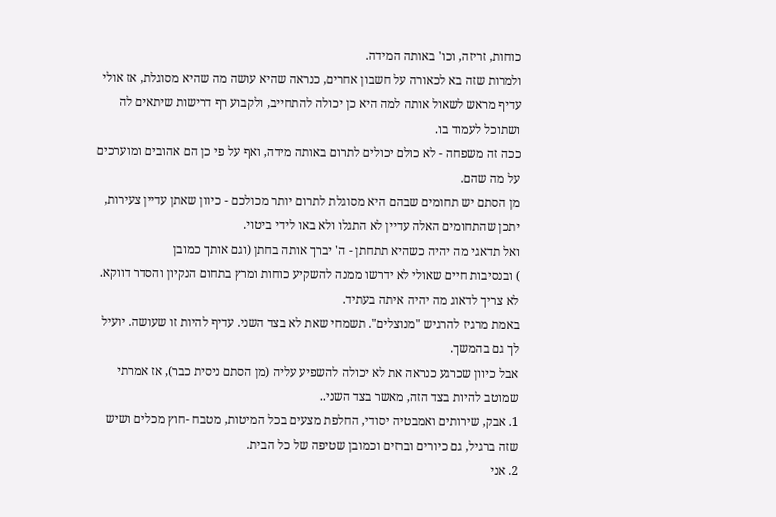כוחות, זריזה, וכו' באותה המידה.
ולמרות שזה בא לכאורה על חשבון אחרים, כנראה שהיא עושה מה שהיא מסוגלת, אז אולי עדיף מראש לשאול אותה למה היא כן יכולה להתחייב, ולקבוע רף דרישות שיתאים לה ושתוכל לעמוד בו.
ככה זה משפחה - לא כולם יכולים לתרום באותה מידה, ואף על פי כן הם אהובים ומוערכים על מה שהם.
מן הסתם יש תחומים שבהם היא מסוגלת לתרום יותר מכולכם - כיוון שאתן עדיין צעירות, יתכן שהתחומים האלה עדיין לא התגלו ולא באו לידי ביטוי.
ואל תדאגי מה יהיה כשהיא תתחתן - ה' יברך אותה בחתן (וגם אותך כמובן
) ובנסיבות חיים שאולי לא ידרשו ממנה להשקיע כוחות ומרץ בתחום הנקיון והסדר דווקא.
לא צריך לדאוג מה יהיה איתה בעתיד.
באמת מרגיז להרגיש "מנוצלים". תשמחי שאת לא בצד השני. עדיף להיות זו שעושה. יועיל לך גם בהמשך.
אבל כיוון שכרגע כנראה את לא יכולה להשפיע עליה (מן הסתם ניסית כבר), אז אמרתי שמוטב להיות בצד הזה, מאשר בצד השני..
1. אבק, שירותים ואמבטיה יסודי, החלפת מצעים בכל המיטות, מטבח -חוץ מכלים ושיש שזה ברגיל, גם כיורים וברזים וכמובן שטיפה של כל הבית.
2. אני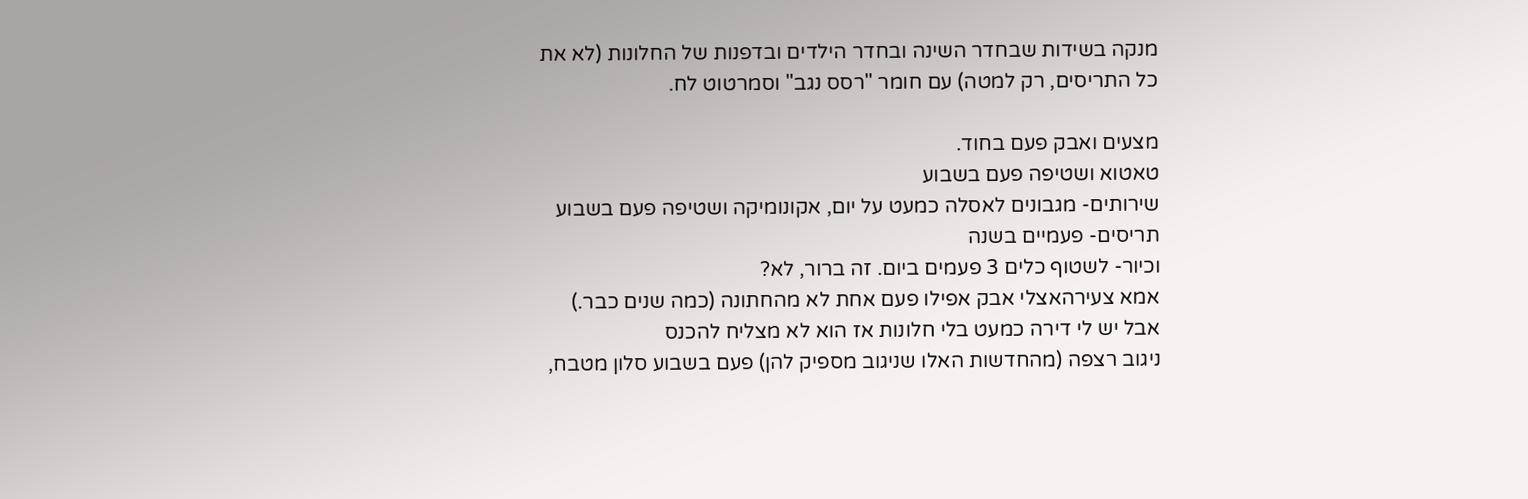מנקה בשידות שבחדר השינה ובחדר הילדים ובדפנות של החלונות (לא את כל התריסים, רק למטה) עם חומר "רסס נגב" וסמרטוט לח.

מצעים ואבק פעם בחוד.
טאטוא ושטיפה פעם בשבוע
שירותים- מגבונים לאסלה כמעט על יום, אקונומיקה ושטיפה פעם בשבוע
תריסים- פעמיים בשנה
וכיור- לשטוף כלים 3 פעמים ביום. זה ברור, לא?
אמא צעירהאצלי אבק אפילו פעם אחת לא מהחתונה (כמה שנים כבר.)
אבל יש לי דירה כמעט בלי חלונות אז הוא לא מצליח להכנס
ניגוב רצפה (מהחדשות האלו שניגוב מספיק להן) פעם בשבוע סלון מטבח,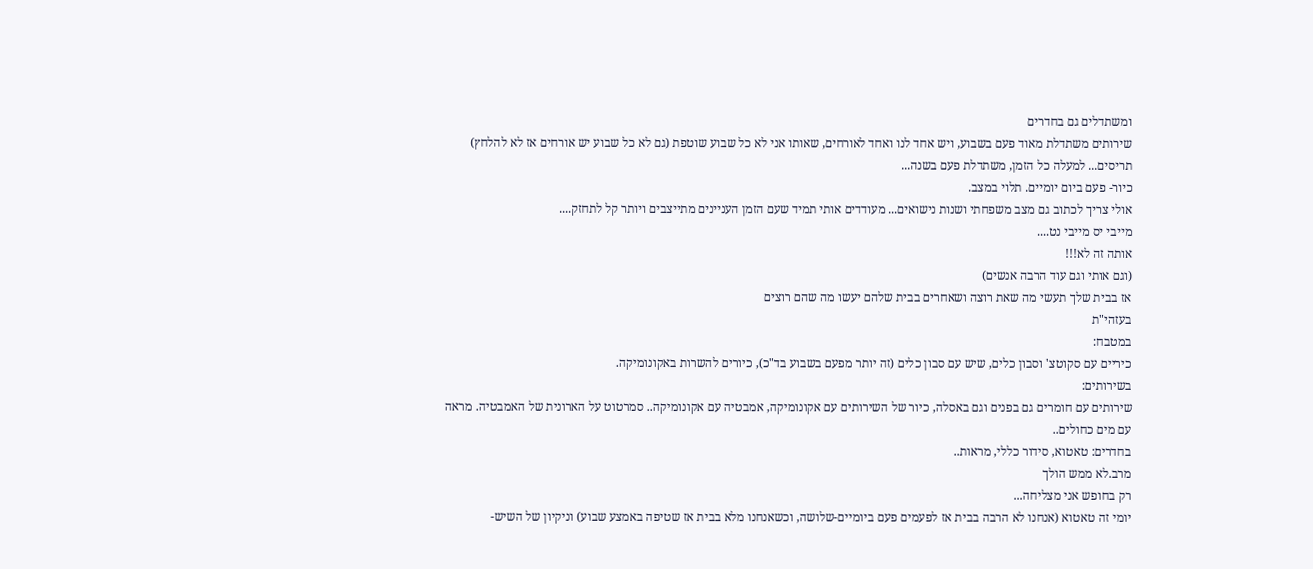ומשתדלים גם בחדרים
שירותים משתדלת מאוד פעם בשבוע, ויש אחד לנו ואחד לאורחים, שאותו אני לא כל שבוע שוטפת (גם לא כל שבוע יש אורחים אז לא להלחץ)
תריסים... למעלה כל הזמן, משתדלת פעם בשנה...
כיור- פעם ביום יומיים. תלוי במצב.
אולי צריך לכתוב גם מצב משפחתי ושנות נישואים... מעודדים אותי תמיד שעם הזמן העניינים מתייצבים ויותר קל לתחזק....
מייבי יס מייבי נט....
אותה זה לא!!!
(וגם אותי וגם עוד הרבה אנשים)
אז בבית שלך תעשי מה שאת רוצה ושאחרים בבית שלהם יעשו מה שהם רוצים
בעזהי"ת
במטבח:
כיריים עם סקוטצ' וסבון כלים, שיש עם סבון כלים (זה יותר מפעם בשבוע בד"כ), כיורים להשרות באקונומיקה.
בשירותים:
שירותים עם חומרים גם בפנים וגם באסלה, כיור של השירותים עם אקונומיקה, אמבטיה עם אקונומיקה.. סמרטוט על הארונית של האמבטיה. מראה עם מים כחולים..
בחדרים: טאטוא, סידור כללי, מראות..
מרב.לא ממש הולך
רק בחופש אני מצליחה...
יומי זה טאטוא (אנחנו לא הרבה בבית אז לפעמים פעם ביומיים-שלושה, וכשאנחנו מלא בבית אז שטיפה באמצע שבוע) וניקיון של השיש-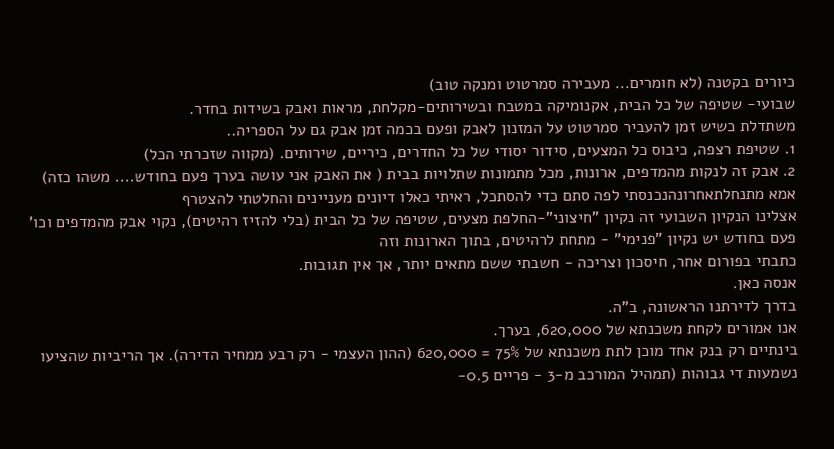כיורים בקטנה (לא חומרים... מעבירה סמרטוט ומנקה טוב)
שבועי- שטיפה של כל הבית, אקנומיקה במטבח ובשירותים-מקלחת, מראות ואבק בשידות בחדר.
משתדלת כשיש זמן להעביר סמרטוט על המזנון לאבק ופעם בכמה זמן אבק גם על הספריה..
1. שטיפת רצפה, כיבוס כל המצעים, סידור יסודי של כל החדרים, כיריים, שירותים. (מקווה שזכרתי הכל)
2. אבק זה לנקות מהמדפים, ארונות, מכל מתמונות שתלויות בבית ( את האבק אני עושה בערך פעם בחודש.... משהו כזה)
אמא מתנחלתאחרונהנכנסתי לפה סתם כדי להסתכל, ראיתי כאלו דיונים מעניינים והחלטתי להצטרף
אצלינו הנקיון השבועי זה נקיון "חיצוני"-החלפת מצעים, שטיפה של כל הבית (בלי להזיז רהיטים), נקוי אבק מהמדפים וכו'
פעם בחודש יש נקיון "פנימי" - מתחת לרהיטים, בתוך הארונות וזה
כתבתי בפורום אחר, חיסכון וצריכה - חשבתי ששם מתאים יותר, אך אין תגובות.
אנסה כאן.
בדרך לדירתנו הראשונה, ב"ה.
אנו אמורים לקחת משכנתא של 620,000, בערך.
בינתיים רק בנק אחד מוכן לתת משכנתא של 75% = 620,000 (ההון העצמי - רק רבע ממחיר הדירה). אך הריביות שהציעו נשמעות די גבוהות (תמהיל המורכב מ-3 - פריים 0.5-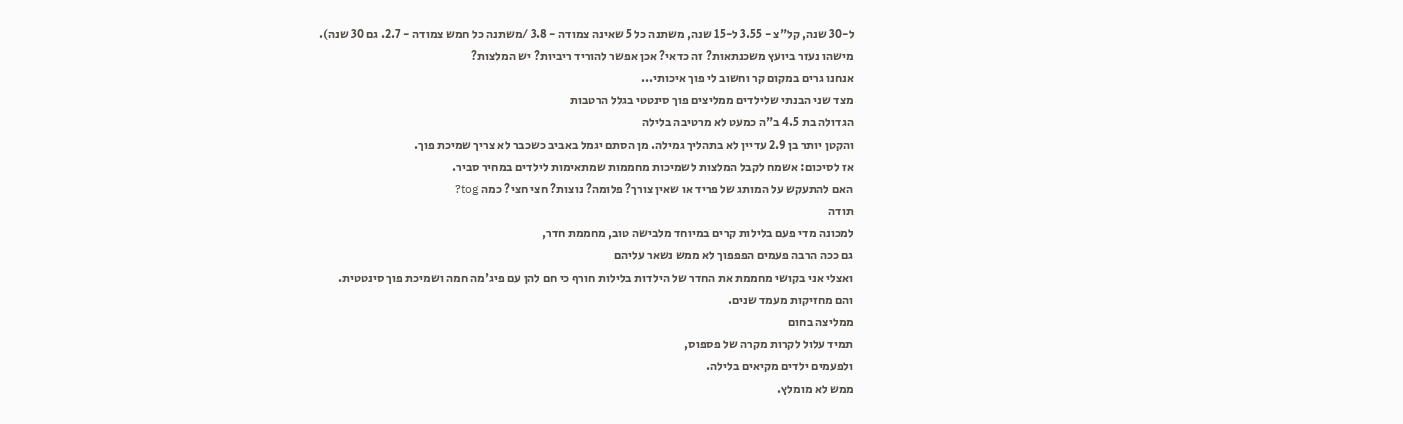ל-30 שנה, קל"צ - 3.55 ל-15 שנה, משתנה כל 5 שאינה צמודה - 3.8 /משתנה כל חמש צמודה - 2.7. גם 30 שנה).
מישהו נעזר ביועץ משכנתאות? זה כדאי? אכן אפשר להוריד ריביות? יש המלצות?
אנחנו גרים במקום קר וחשוב לי פוך איכותי...
מצד שני הבנתי שלילדים ממליצים פוך סינטטי בגלל הרטבות
הגדולה בת 4.5 ב"ה כמעט לא מרטיבה בלילה
והקטן יותר בן 2.9 עדיין לא בתהליך גמילה. מן הסתם יגמל באביב כשכבר לא צריך שמיכת פוך.
אז לסיכום: אשמח לקבל המלצות לשמיכות מחממות שמתאימות לילדים במחיר סביר.
האם להתעקש על המותג של פריד או שאין צורך? פלומה? נוצות? חצי חצי? כמה tog?
תודה
למכונה מדי פעם בלילות קרים במיוחד מלבישה טוב, מחממת חדר,
גם ככה הרבה פעמים הפפפוך לא ממש נשאר עליהם
ואצלי אני בקושי מחממת את החדר של הילדות בלילות חורף כי חם להן עם פיג'מה חמה ושמיכת פוך סינטטית.
והם מחזיקות מעמד שנים.
ממליצה בחום
תמיד עלול לקרות מקרה של פספוס,
ולפעמים ילדים מקיאים בלילה.
ממש לא מומלץ.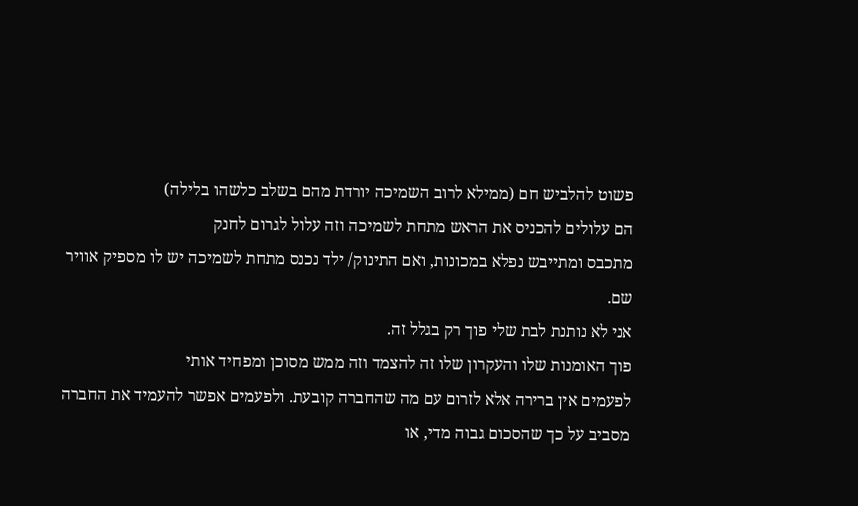פשוט להלביש חם (ממילא לרוב השמיכה יורדת מהם בשלב כלשהו בלילה)
הם עלולים להכניס את הראש מתחת לשמיכה וזה עלול לגרום לחנק
מתכבס ומתייבש נפלא במכונות, ואם התינוק/ ילד נכנס מתחת לשמיכה יש לו מספיק אוויר שם.
אני לא נותנת לבת שלי פוך רק בגלל זה.
פוך האומנות שלו והעקרון שלו זה להצמד וזה ממש מסוכן ומפחיד אותי
לפעמים אין ברירה אלא לזרום עם מה שהחברה קובעת. ולפעמים אפשר להעמיד את החברה מסביב על כך שהסכום גבוה מדי, או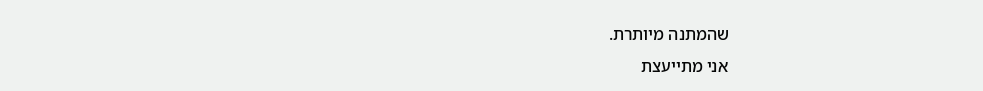שהמתנה מיותרת.
אני מתייעצת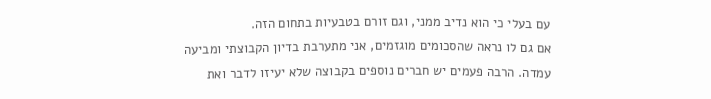עם בעלי כי הוא נדיב ממני, וגם זורם בטבעיות בתחום הזה.
אם גם לו נראה שהסכומים מוגזמים, אני מתערבת בדיון הקבוצתי ומביעה עמדה. הרבה פעמים יש חברים נוספים בקבוצה שלא יעיזו לדבר ואת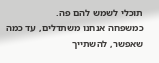תוכלי לשמש להם פה.
כמשפחה אנחנו משתדלים, עד כמה שאפשר, להשתייך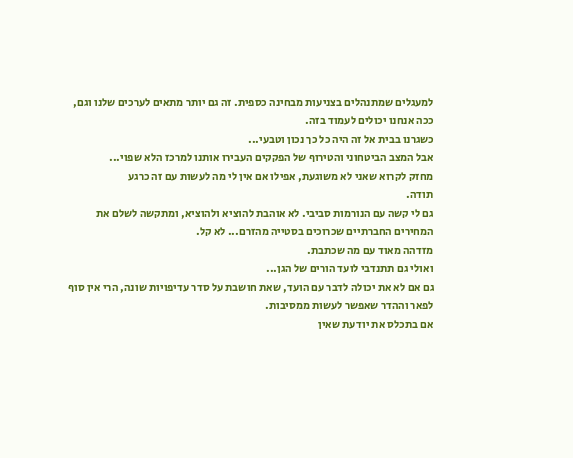למעגלים שמתנהלים בצניעות מבחינה כספית. זה גם יותר מתאים לערכים שלנו וגם, ככה אנחנו יכולים לעמוד בזה.
כשגרנו בבית אל זה היה כל כך נכון וטבעי...
אבל המצב הביטחוני והטירוף של הפקקים העבירו אותנו למרכז הלא שפוי...
מחזק לקרוא שאני לא משוגעת, אפילו אם אין לי מה לעשות עם זה כרגע
תודה.
גם לי קשה עם הנורמות סביבי. לא אוהבת להוציא ולהוציא, ומתקשה לשלם את המחירים החברתיים שכרוכים בסטייה מהזרם... לא קל.
מזדהה מאוד עם מה שכתבת.
ואולי גם תתנדבי לועד הורים של הגן...
גם אם לא את יכולה לדבר עם הועד, שאת חושבת על סדר עדיפויות שונה, הרי אין סוף לפאר וההדר שאפשר לעשות ממסיבות.
אם בתכלס את יודעת שאין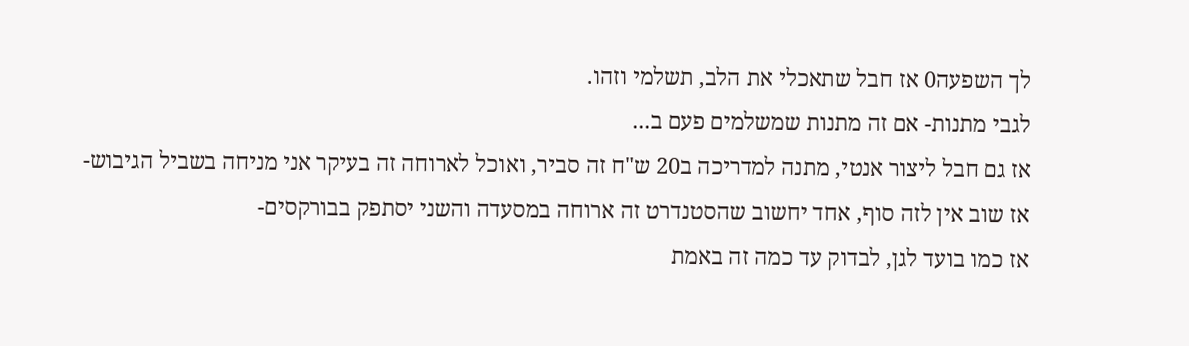לך השפעה0 אז חבל שתאכלי את הלב, תשלמי וזהו.
לגבי מתנות- אם זה מתנות שמשלמים פעם ב...
אז גם חבל ליצור אנטי, מתנה למדריכה ב20 ש"ח זה סביר, ואוכל לארוחה זה בעיקר אני מניחה בשביל הגיבוש- אז שוב אין לזה סוף, אחד יחשוב שהסטנדרט זה ארוחה במסעדה והשני יסתפק בבורקסים-
אז כמו בועד לגן, לבדוק עד כמה זה באמת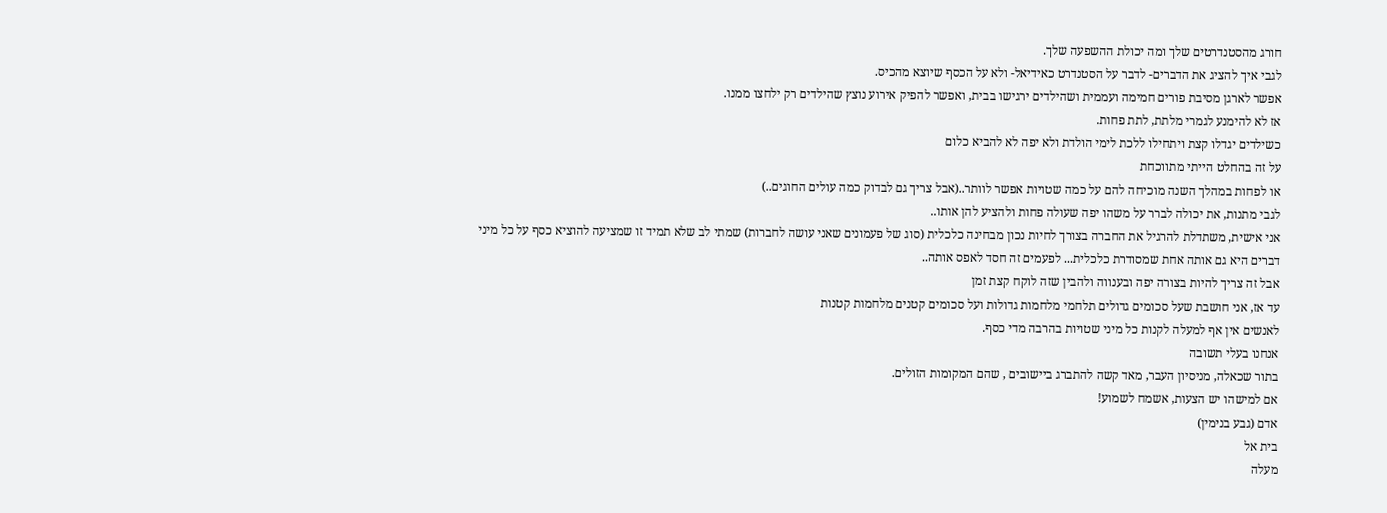חורג מהסטנדרטים שלך ומה יכולת ההשפעה שלך.
לגבי איך להציג את הדברים- לדבר על הסטנדרט כאידיאל- ולא על הכסף שיוצא מהכיס.
אפשר לארגן מסיבת פורים חמימה ועממית ושהילדים ירגישו בבית, ואפשר להפיק אירוע נוצץ שהילדים רק ילחצו ממנו.
אז לא להימנע לגמרי מלתת, לתת פחות.
כשילדים יגדלו קצת ויתחילו ללכת לימי הולדת ולא יפה לא להביא כלום
על זה בהחלט הייתי מתווכחת
או לפחות במהלך השנה מוכיחה להם על כמה שטויות אפשר לוותר..(אבל צריך גם לבדוק כמה עולים החוגים..)
לגבי מתנות, את יכולה לברר על משהו יפה שעולה פחות ולהציע להן אותו..
אני אישית, משתדלת להרגיל את החברה בצורך לחיות נכון מבחינה כלכלית (סוג של פעמונים שאני עושה לחברות) שמתי לב שלא תמיד זו שמציעה להוציא כסף על כל מיני דברים היא גם אותה אחת שמסודרת כלכלית... לפעמים זה חסד לאפס אותה..
אבל זה צריך להיות בצורה יפה ובענווה ולהבין שזה לוקח קצת זמן
עד אז, אני חושבת שעל סכומים גדולים תלחמי מלחמות גדולות ועל סכומים קטנים מלחמות קטנות
לאנשים אין אף למעלה לקנות כל מיני שטויות בהרבה מדי כסף.
אנחנו בעלי תשובה
בתור שכאלה, מניסיון העבר, מאד קשה להתברג ביישובים , שהם המקומות הזולים.
אם למישהו יש הצעות, אשמח לשמוע!
אדם (גבע בנימין)
בית אל
מעלה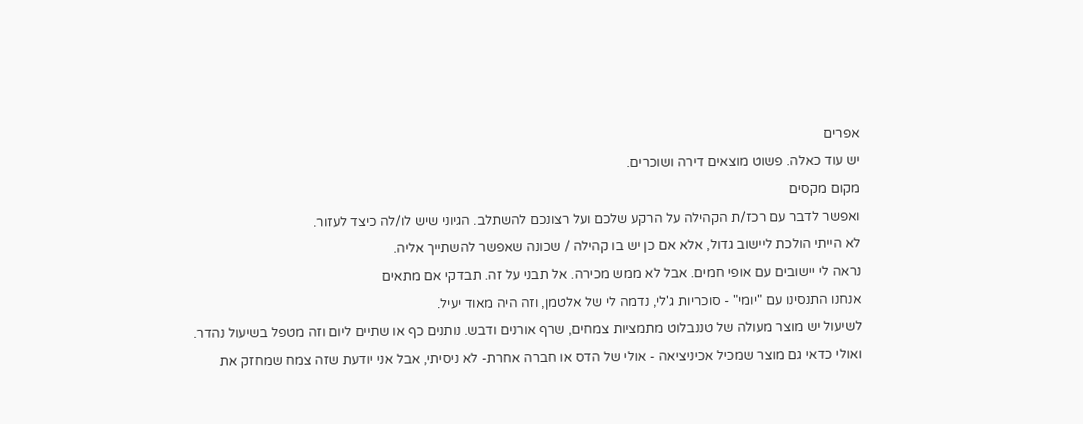אפרים
יש עוד כאלה. פשוט מוצאים דירה ושוכרים.
מקום מקסים
ואפשר לדבר עם רכז/ת הקהילה על הרקע שלכם ועל רצונכם להשתלב. הגיוני שיש לו/לה כיצד לעזור.
לא הייתי הולכת ליישוב גדול, אלא אם כן יש בו קהילה / שכונה שאפשר להשתייך אליה.
נראה לי יישובים עם אופי חמים. אבל לא ממש מכירה. אל תבני על זה. תבדקי אם מתאים
אנחנו התנסינו עם "יומי" - סוכריות ג'לי, נדמה לי של אלטמן, וזה היה מאוד יעיל.
לשיעול יש מוצר מעולה של טננבלוט מתמציות צמחים, שרף אורנים ודבש. נותנים כף או שתיים ליום וזה מטפל בשיעול נהדר.
ואולי כדאי גם מוצר שמכיל אכיניציאה - אולי של הדס או חברה אחרת- לא ניסיתי, אבל אני יודעת שזה צמח שמחזק את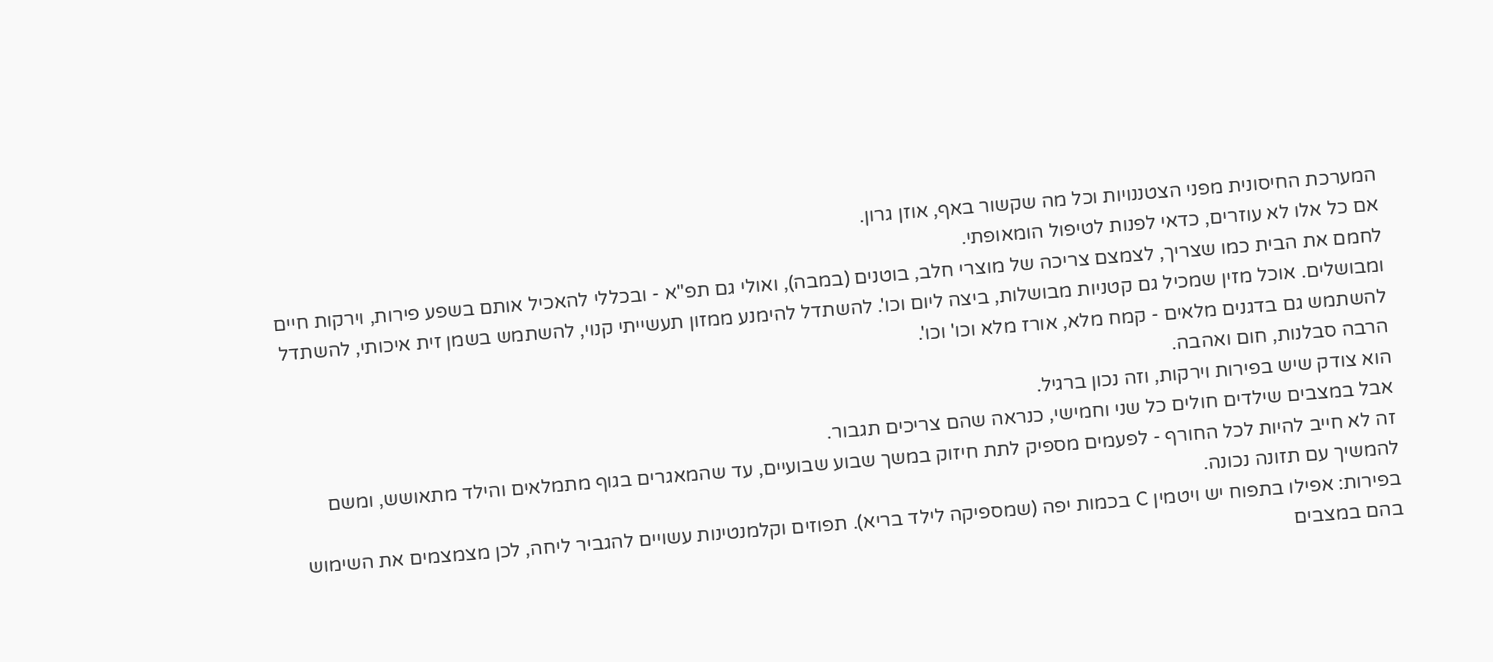המערכת החיסונית מפני הצטננויות וכל מה שקשור באף, אוזן גרון.
אם כל אלו לא עוזרים, כדאי לפנות לטיפול הומאופתי.
לחמם את הבית כמו שצריך, לצמצם צריכה של מוצרי חלב, בוטנים (במבה), ואולי גם תפ"א - ובכללי להאכיל אותם בשפע פירות, וירקות חיים ומבושלים. אוכל מזין שמכיל גם קטניות מבושלות, ביצה ליום וכו'. להשתדל להימנע ממזון תעשייתי קנוי, להשתמש בשמן זית איכותי, להשתדל להשתמש גם בדגנים מלאים - קמח מלא, אורז מלא וכו' וכו'.
הרבה סבלנות, חום ואהבה.
הוא צודק שיש בפירות וירקות, וזה נכון ברגיל.
אבל במצבים שילדים חולים כל שני וחמישי, כנראה שהם צריכים תגבור.
זה לא חייב להיות לכל החורף - לפעמים מספיק לתת חיזוק במשך שבוע שבועיים, עד שהמאגרים בגוף מתמלאים והילד מתאושש, ומשם להמשיך עם תזונה נכונה.
בפירות: אפילו בתפוח יש ויטמין C בכמות יפה (שמספיקה לילד בריא). תפוזים וקלמנטינות עשויים להגביר ליחה, לכן מצמצמים את השימוש בהם במצבים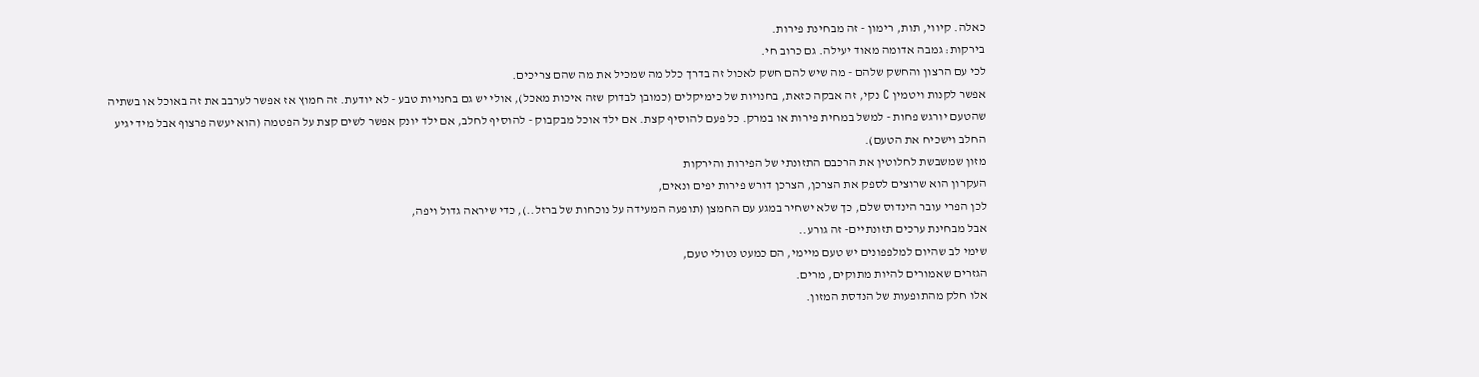כאלה. קיווי, תות, רימון - זה מבחינת פירות.
בירקות: גמבה אדומה מאוד יעילה. גם כרוב חי.
לכי עם הרצון והחשק שלהם - מה שיש להם חשק לאכול זה בדרך כלל מה שמכיל את מה שהם צריכים.
אפשר לקנות ויטמין C נקי, זה אבקה כזאת, בחנויות של כימיקלים (כמובן לבדוק שזה איכות מאכל), אולי יש גם בחנויות טבע - לא יודעת. זה חמוץ אז אפשר לערבב את זה באוכל או בשתיה שהטעם יורגש פחות - למשל במחית פירות או במרק. כל פעם להוסיף קצת. אם ילד אוכל מבקבוק - להוסיף לחלב, אם ילד יונק אפשר לשים קצת על הפטמה (הוא יעשה פרצוף אבל מיד יגיע החלב וישכיח את הטעם).
מזון שמשבשת לחלוטין את הרכבם התזונתי של הפירות והירקות
העקרון הוא שרוצים לספק את הצרכן, הצרכן דורש פירות יפים ונאים,
לכן הפרי עובר הינדוס שלם, כך שלא ישחיר במגע עם החמצן (תופעה המעידה על נוכחות של ברזל..), כדי שיראה גדול ויפה,
אבל מבחינת ערכים תזונתיים- זה גורע..
שימי לב שהיום למלפפונים יש טעם מיימי, הם כמעט נטולי טעם,
הגזרים שאמורים להיות מתוקים, מרים.
אלו חלק מהתופעות של הנדסת המזון.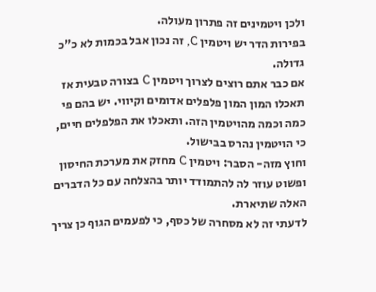ולכן ויטמינים זה פתרון מעולה.
בפירות הדר יש ויטמין C, זה נכון אבל בכמות לא כ"כ גדולה.
אם כבר אתם רוצים לצרוך ויטמין C בצורה טבעית אז תאכלו המון המון פלפלים אדומים וקיווי. יש בהם פי כמה וכמה מהויטמין הזה. ותאכלו את הפלפלים חיים, כי הויטמין נהרס בבישול.
וחוץ מזה- הסבר: ויטמין C מחזק את מערכת החיסון ופשוט עוזר לה להתמודד יותר בהצלחה עם כל הדברים האלה שתיארת.
לדעתי זה לא מסחרה של כסף, כי לפעמים הגוף כן צריך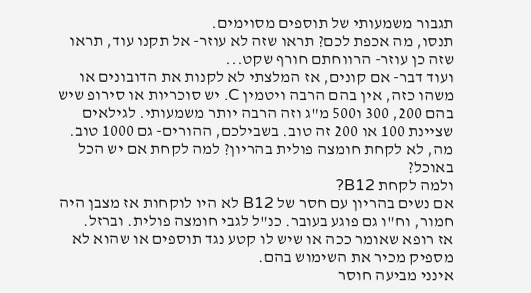תגבור משמעותי של תוספים מסוימים.
תנסו, מה אכפת לכם? תראו שזה לא עוזר- אל תקנו עוד, תראו שזה כן עוזר- הרווחתם חורף שקט...
ועוד דבר- אם קונים, אז המלצתי לא לקנות את הדובונים או משהו כזה, אין בהם הרבה ויטמין C. יש סוכריות או סירופ שיש בהם 200, 300 ו500 מ"ג וזה הרבה יותר משמעותי. לגילאים שציינת 100 או 200 זה טוב. בשבילכם, ההורים- גם 1000 טוב.
מה, לא לקחת חומצה פולית בהריון? למה לקחת אם יש הכל באוכל?
ולמה לקחת B12?
אם נשים בהריון עם חסר של B12 לא היו לוקחות אז מצבן היה חמור, וח"ו גם פוגע בעובר. כנ"ל לגבי חומצה פולית. וברזל.
אז רופא שאומר ככה או שיש לו קטע נגד תוספים או שהוא לא מספיק מכיר את השימוש בהם.
אינני מביעה חוסר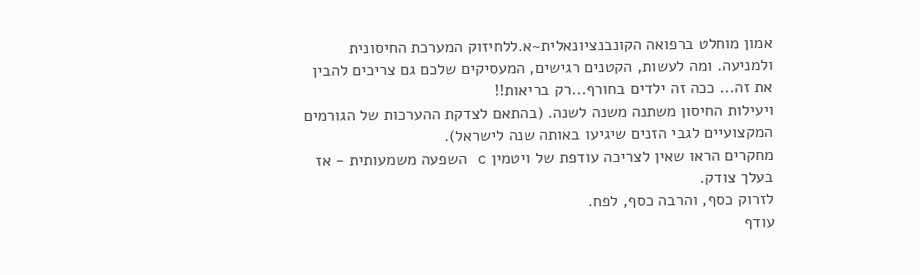אמון מוחלט ברפואה הקונבנציונאלית~א.ללחיזוק המערכת החיסונית ולמניעה. ומה לעשות, הקטנים רגישים, המעסיקים שלכם גם צריכים להבין את זה... ככה זה ילדים בחורף...רק בריאות!!
ויעילות החיסון משתנה משנה לשנה. (בהתאם לצדקת ההערכות של הגורמים המקצועיים לגבי הזנים שיגיעו באותה שנה לישראל).
מחקרים הראו שאין לצריכה עודפת של ויטמין c השפעה משמעותית - אז בעלך צודק.
לזרוק כסף, והרבה כסף, לפח.
עודף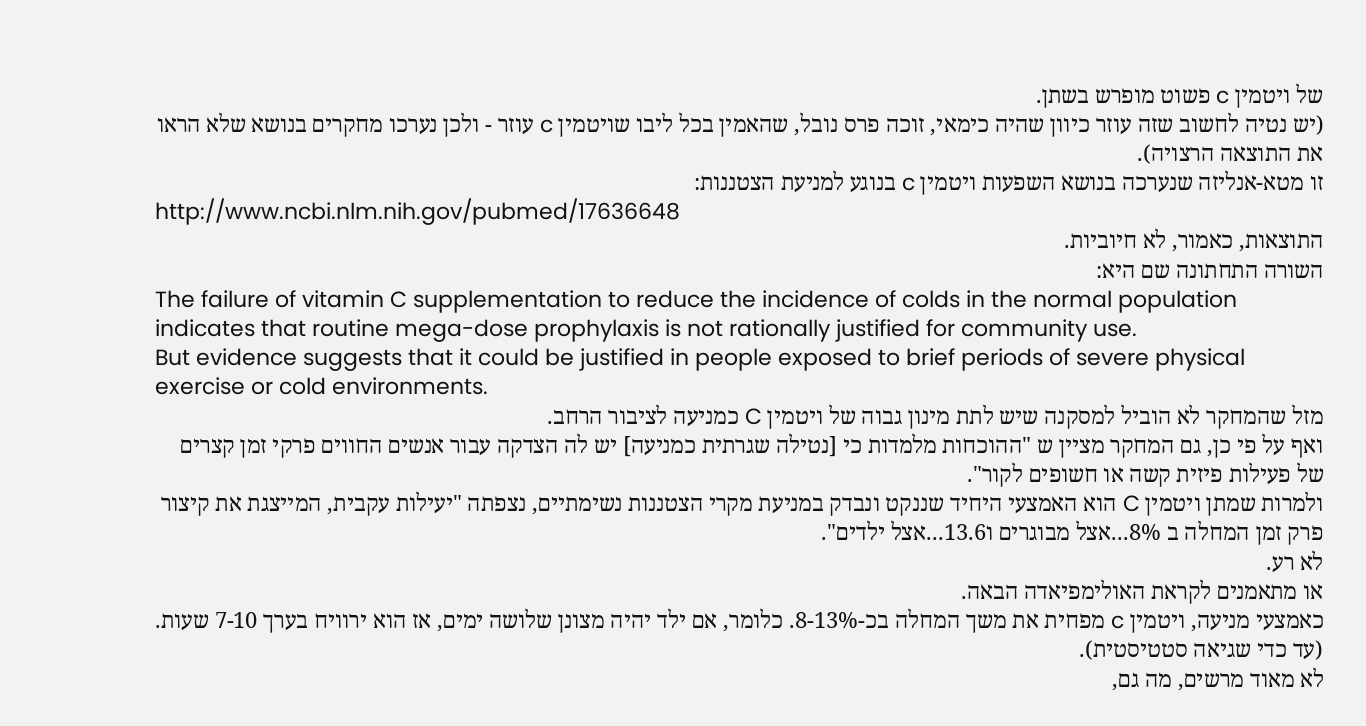של ויטמין c פשוט מופרש בשתן.
(יש נטיה לחשוב שזה עוזר כיוון שהיה כימאי, זוכה פרס נובל, שהאמין בכל ליבו שויטמין c עוזר - ולכן נערכו מחקרים בנושא שלא הראו את התוצאה הרצויה).
זו מטא-אנליזה שנערכה בנושא השפעות ויטמין c בנוגע למניעת הצטננות:
http://www.ncbi.nlm.nih.gov/pubmed/17636648
התוצאות, כאמור, לא חיוביות.
השורה התחתונה שם היא:
The failure of vitamin C supplementation to reduce the incidence of colds in the normal population indicates that routine mega-dose prophylaxis is not rationally justified for community use.
But evidence suggests that it could be justified in people exposed to brief periods of severe physical exercise or cold environments.
מזל שהמחקר לא הוביל למסקנה שיש לתת מינון גבוה של ויטמין C כמניעה לציבור הרחב.
ואף על פי כן, גם המחקר מציין ש "ההוכחות מלמדות כי [נטילה שגרתית כמניעה] יש לה הצדקה עבור אנשים החווים פרקי זמן קצרים של פעילות פיזית קשה או חשופים לקור".
ולמרות שמתן ויטמין C הוא האמצעי היחיד שננקט ונבדק במניעת מקרי הצטננות נשימתיים, נצפתה "יעילות עקבית, המייצגת את קיצור פרק זמן המחלה ב 8%...אצל מבוגרים ו13.6...אצל ילדים".
לא רע.
או מתאמנים לקראת האולימפיאדה הבאה.
כאמצעי מניעה, ויטמין c מפחית את משך המחלה בכ-8-13%. כלומר, אם ילד יהיה מצונן שלושה ימים, אז הוא ירוויח בערך 7-10 שעות. (עד כדי שגיאה סטטיסטית).
לא מאוד מרשים, מה גם,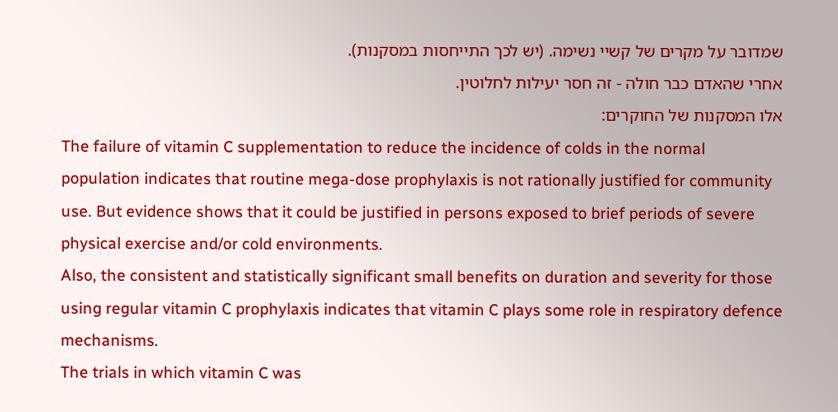שמדובר על מקרים של קשיי נשימה. (יש לכך התייחסות במסקנות).
אחרי שהאדם כבר חולה - זה חסר יעילות לחלוטין.
אלו המסקנות של החוקרים:
The failure of vitamin C supplementation to reduce the incidence of colds in the normal population indicates that routine mega-dose prophylaxis is not rationally justified for community use. But evidence shows that it could be justified in persons exposed to brief periods of severe physical exercise and/or cold environments.
Also, the consistent and statistically significant small benefits on duration and severity for those using regular vitamin C prophylaxis indicates that vitamin C plays some role in respiratory defence mechanisms.
The trials in which vitamin C was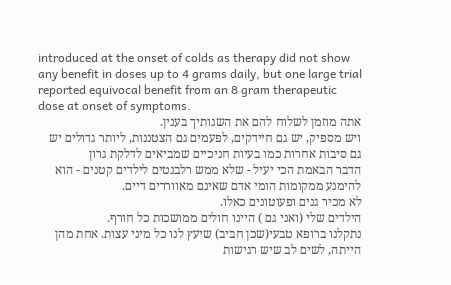introduced at the onset of colds as therapy did not show any benefit in doses up to 4 grams daily, but one large trial reported equivocal benefit from an 8 gram therapeutic dose at onset of symptoms.
אתה מוזמן לשלוח להם את השגותיך בענין.
ויש מספיק, יש גם חיידקים, לפעמים גם הצטננות, ליותר גדולים יש גם סיבות אחרות כמו בעיות חניכיים שמביאים לדלקת גרון
הדבר הבאמת הכי יעיל - שלא ממש רלבנטים לילדים קטנים - הוא להימנע ממקומות הומי אדם שאינם מאווררים דיים.
לא מכיר גנים ופעוטונים כאלו.
הילדים שלי (ואני גם ) היינו חולים ממושכות כל חורף.
נתקלנו ברופא טבעי(שכן חביב) שיעץ לנו כל מיני עצות. אחת מהן הייתה, לשים לב שיש רגישות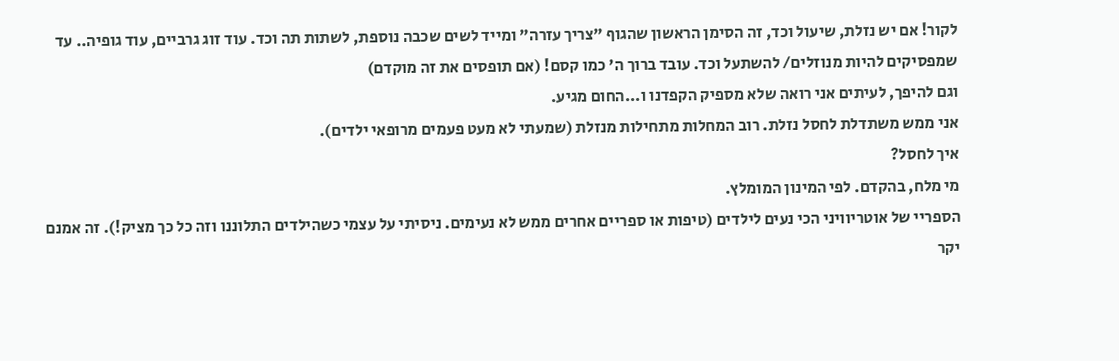לקור! אם יש נזלת, שיעול וכד, זה הסימן הראשון שהגוף "צריך עזרה" ומייד לשים שכבה נוספת, לשתות תה וכד. עוד זוג גרביים, עוד גופיה.. עד שמפסיקים להיות מנוזלים/ להשתעל וכד. עובד ברוך ה' כמו קסם! (אם תופסים את זה מוקדם)
וגם להיפך, לעיתים אני רואה שלא מספיק הקפדנו ו...החום מגיע.
אני ממש משתדלת לחסל נזלת. רוב המחלות מתחילות מנזלת (שמעתי לא מעט פעמים מרופאי ילדים).
איך לחסל?
מי מלח, בהקדם. לפי המינון המומלץ.
הספריי של אוטריוויני הכי נעים לילדים (טיפות או ספריים אחרים ממש לא נעימים. ניסיתי על עצמי כשהילדים התלוננו וזה כל כך מציק!). זה אמנם יקר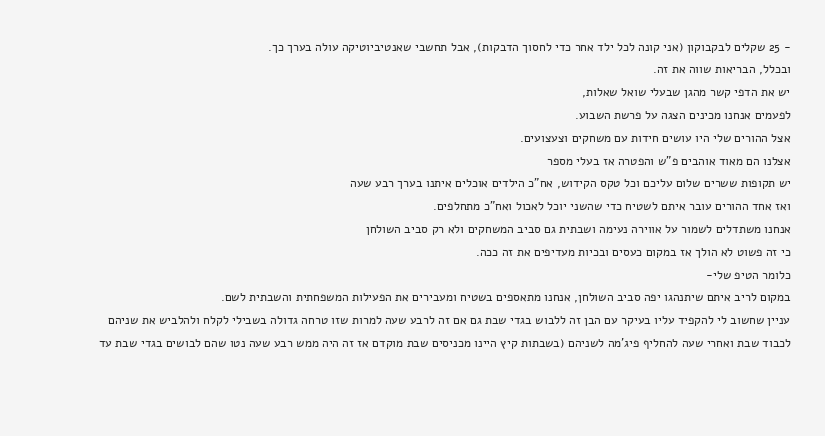- 25 שקלים לבקבוקון (אני קונה לכל ילד אחר כדי לחסוך הדבקות), אבל תחשבי שאנטיביוטיקה עולה בערך כך.
ובכלל, הבריאות שווה את זה.
יש את הדפי קשר מהגן שבעלי שואל שאלות,
לפעמים אנחנו מכינים הצגה על פרשת השבוע.
אצל ההורים שלי היו עושים חידות עם משחקים וצעצועים.
אצלנו הם מאוד אוהבים פ"ש והפטרה אז בעלי מספר
יש תקופות ששרים שלום עליכם וכל טקס הקידוש, אח"כ הילדים אוכלים איתנו בערך רבע שעה
ואז אחד ההורים עובר איתם לשטיח כדי שהשני יוכל לאכול ואח"כ מתחלפים.
אנחנו משתדלים לשמור על אווירה נעימה ושבתית גם סביב המשחקים ולא רק סביב השולחן
כי זה פשוט לא הולך אז במקום כעסים ובכיות מעדיפים את זה ככה.
כלומר הטיפ שלי-
במקום לריב איתם שיתנהגו יפה סביב השולחן, אנחנו מתאספים בשטיח ומעבירים את הפעילות המשפחתית והשבתית לשם.
עניין שחשוב לי להקפיד עליו בעיקר עם הבן זה ללבוש בגדי שבת גם אם זה לרבע שעה למרות שזו טרחה גדולה בשבילי לקלח ולהלביש את שניהם לכבוד שבת ואחרי שעה להחליף פיג'מה לשניהם (בשבתות קיץ היינו מכניסים שבת מוקדם אז זה היה ממש רבע שעה נטו שהם לבושים בגדי שבת עד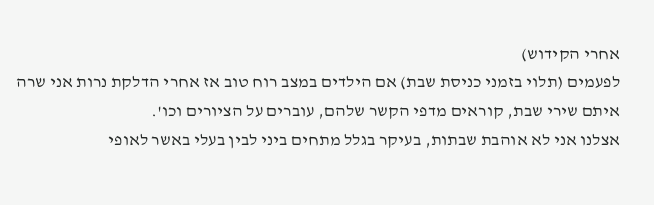אחרי הקידוש)
לפעמים (תלוי בזמני כניסת שבת) אם הילדים במצב רוח טוב אז אחרי הדלקת נרות אני שרה איתם שירי שבת, קוראים מדפי הקשר שלהם, עוברים על הציורים וכו'.
אצלנו אני לא אוהבת שבתות, בעיקר בגלל מתחים ביני לבין בעלי באשר לאופי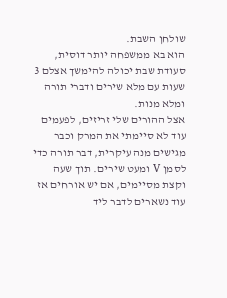שולחן השבת.
הוא בא ממשפחה יותר דוסית, סעודת שבת יכולה להימשך אצלם 3 שעות עם מלא שירים ודברי תורה ומלא מנות.
אצל ההורים שלי זריזים, לפעמים עוד לא סיימתי את המרק וכבר מגישים מנה עיקרית, דבר תורה כדי לסמן V ומעט שירים. תוך שעה וקצת מסיימים, אם יש אורחים אז עוד נשארים לדבר ליד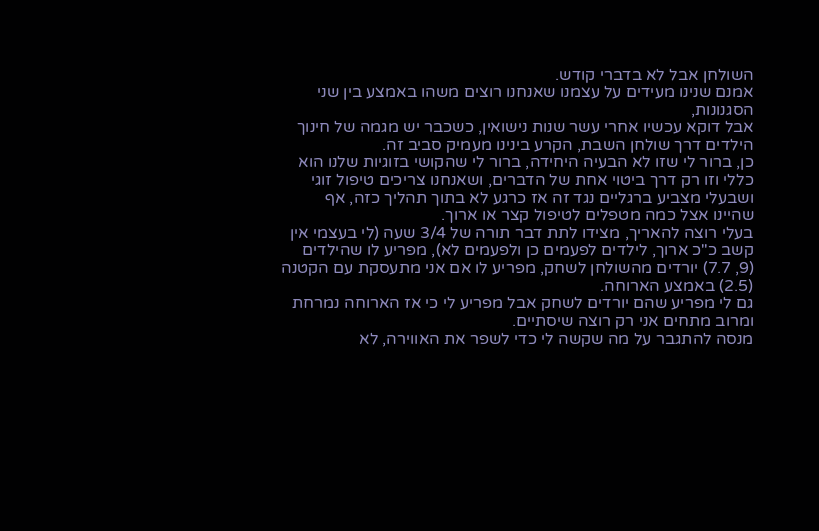השולחן אבל לא בדברי קודש.
אמנם שנינו מעידים על עצמנו שאנחנו רוצים משהו באמצע בין שני הסגנונות,
אבל דוקא עכשיו אחרי עשר שנות נישואין, כשכבר יש מגמה של חינוך הילדים דרך שולחן השבת, הקרע בינינו מעמיק סביב זה.
כן, ברור לי שזו לא הבעיה היחידה, ברור לי שהקושי בזוגיות שלנו הוא כללי וזו רק דרך ביטוי אחת של הדברים, ושאנחנו צריכים טיפול זוגי ושבעלי מצביע ברגליים נגד זה אז כרגע לא בתוך תהליך כזה, אף שהיינו אצל כמה מטפלים לטיפול קצר או ארוך.
בעלי רוצה להאריך, מצידו לתת דבר תורה של 3/4 שעה (לי בעצמי אין קשב כ"כ ארוך, לילדים לפעמים כן ולפעמים לא), מפריע לו שהילדים (9, 7.7) יורדים מהשולחן לשחק, מפריע לו אם אני מתעסקת עם הקטנה (2.5) באמצע הארוחה.
גם לי מפריע שהם יורדים לשחק אבל מפריע לי כי אז הארוחה נמרחת ומרוב מתחים אני רק רוצה שיסתיים.
מנסה להתגבר על מה שקשה לי כדי לשפר את האווירה, לא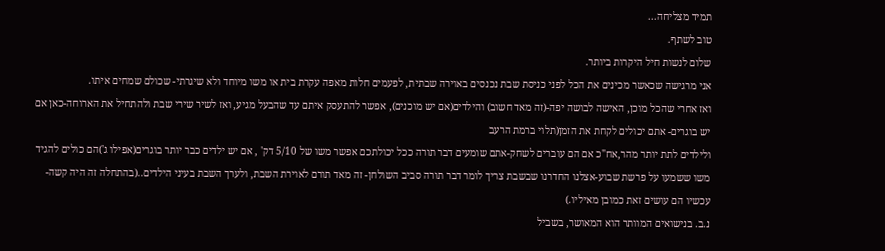תמיד מצליחה...
טוב לשתף.
שלום לנשות חיל היקרות ביותר.
אני מרגישה שכאשר מכינים את הכל לפני כניסת שבת נכנסים באוירה שבתית, לפעמים חלות מאפה עקרת בית או משו מיוחד ולא שיגרתי- שכולם שמחים איתו.
ואז אחרי שהכל מוכן, האישה לבושה יפה-(זה מאד חשוב) והילדים(אם יש מוכנים), אפשר להתעסק איתם עד שהבעל מגיע, ואז לשיר שירי שבת ולהתחיל את הארוחה-כאן אם יש בוגרים- אתם יכולים לקחת את הזמן(תלוי ברמת הרעב
ולילדים לתת יותר מהר,אח"כ אם הם עוברים לשחק-אתם שומעים דבר תורה ככל יכולתכם אפשר משו של 5/10 דק' , אם יש ילדים כבר יותר בוגרים(אפילו ג')הם כולים להגיד משו ששמעו על פרשת שבוע-אצלנו החדרנו שבשבת צריך לומר דבר תורה סביב השולחן- זה מאד תורם לאוירת השבת, ולערך השבת בעיני הילדים..(בהתחלה זה היה קשה-עכשיו הם עושים זאת כמובן מאיליו.)
נ.ב. בנישואים המוותר הוא המאושר, בשביל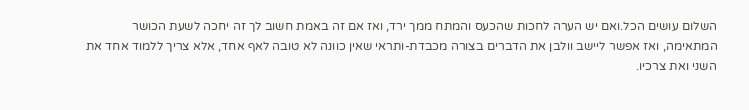השלום עושים הכל.ואם יש הערה לחכות שהכעס והמתח ממך ירד, ואז אם זה באמת חשוב לך זה יחכה לשעת הכושר המתאימה, ואז אפשר ליישב וולבן את הדברים בצורה מכבדת-ותראי שאין כוונה לא טובה לאף אחד, אלא צריך ללמוד אחד את השני ואת צרכיו.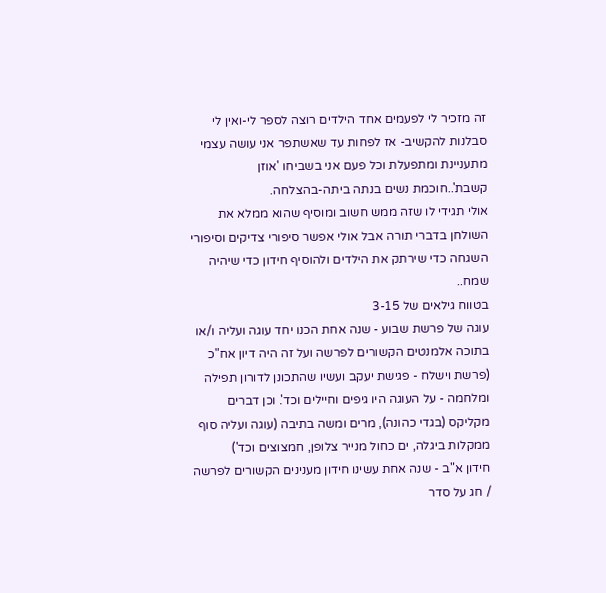זה מזכיר לי לפעמים אחד הילדים רוצה לספר לי-ואין לי סבלנות להקשיב- אז לפחות עד שאשתפר אני עושה עצמי מתעניינת ומתפעלת וכל פעם אני בשביחו 'אוזן קשבת'..חוכמת נשים בנתה ביתה-בהצלחה.
אולי תגידי לו שזה ממש חשוב ומוסיף שהוא ממלא את השולחן בדברי תורה אבל אולי אפשר סיפורי צדיקים וסיפורי השגחה כדי שירתק את הילדים ולהוסיף חידון כדי שיהיה שמח..
בטווח גילאים של 3-15
עוגה של פרשת שבוע - שנה אחת הכנו יחד עוגה ועליה ו/או בתוכה אלמנטים הקשורים לפרשה ועל זה היה דיון אח"כ (פרשת וישלח - פגישת יעקב ועשיו שהתכונן לדורון תפילה ומלחמה - על העוגה היו גיפים וחיילים וכד'. וכן דברים מקליקס (בגדי כהונה), מרים ומשה בתיבה (עוגה ועליה סוף ממקלות ביגלה, ים כחול מנייר צלופן, חמצוצים וכד')
חידון א"ב - שנה אחת עשינו חידון מענינים הקשורים לפרשה / חג על סדר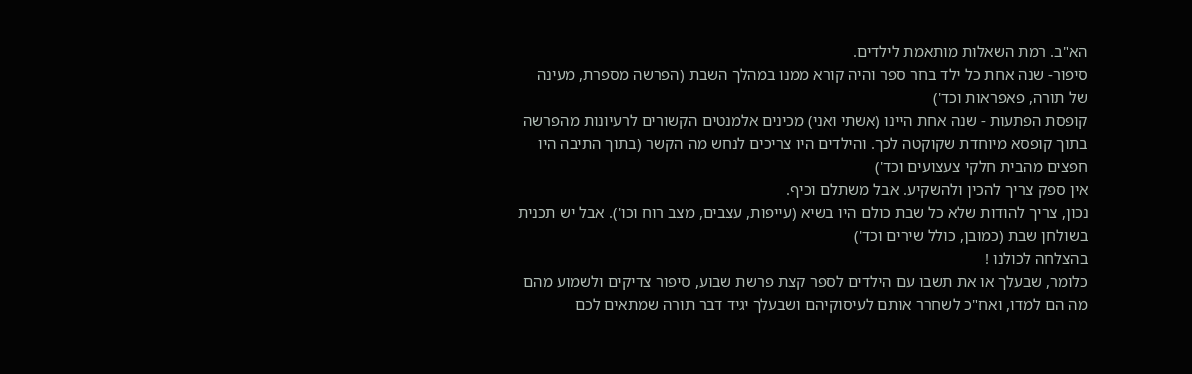הא"ב. רמת השאלות מותאמת לילדים.
סיפור- שנה אחת כל ילד בחר ספר והיה קורא ממנו במהלך השבת (הפרשה מספרת, מעינה של תורה, פאפראות וכד')
קופסת הפתעות - שנה אחת היינו (אשתי ואני) מכינים אלמנטים הקשורים לרעיונות מהפרשה בתוך קופסא מיוחדת שקוקטה לכך. והילדים היו צריכים לנחש מה הקשר (בתוך התיבה היו חפצים מהבית חלקי צעצועים וכד')
אין ספק צריך להכין ולהשקיע. אבל משתלם וכיף.
נכון, צריך להודות שלא כל שבת כולם היו בשיא (עייפות, עצבים, מצב רוח וכו'). אבל יש תכנית בשולחן שבת (כמובן, כולל שירים וכד')
בהצלחה לכולנו !
כלומר, שבעלך או את תשבו עם הילדים לספר קצת פרשת שבוע, סיפור צדיקים ולשמוע מהם מה הם למדו, ואח"כ לשחרר אותם לעיסוקיהם ושבעלך יגיד דבר תורה שמתאים לכם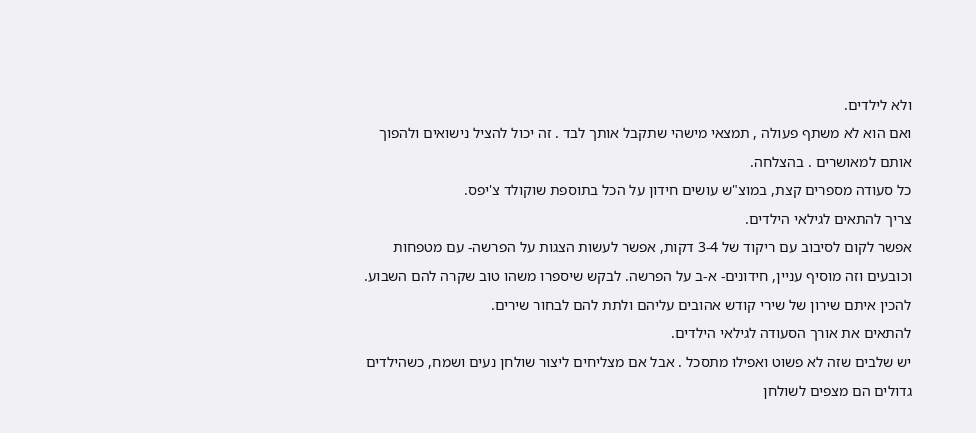ולא לילדים.
ואם הוא לא משתף פעולה , תמצאי מישהי שתקבל אותך לבד . זה יכול להציל נישואים ולהפוך אותם למאושרים . בהצלחה.
כל סעודה מספרים קצת, במוצ"ש עושים חידון על הכל בתוספת שוקולד צ'יפס.
צריך להתאים לגילאי הילדים.
אפשר לקום לסיבוב עם ריקוד של 3-4 דקות, אפשר לעשות הצגות על הפרשה- עם מטפחות וכובעים וזה מוסיף עניין, חידונים- א-ב על הפרשה. לבקש שיספרו משהו טוב שקרה להם השבוע. להכין איתם שירון של שירי קודש אהובים עליהם ולתת להם לבחור שירים.
להתאים את אורך הסעודה לגילאי הילדים.
יש שלבים שזה לא פשוט ואפילו מתסכל . אבל אם מצליחים ליצור שולחן נעים ושמח, כשהילדים גדולים הם מצפים לשולחן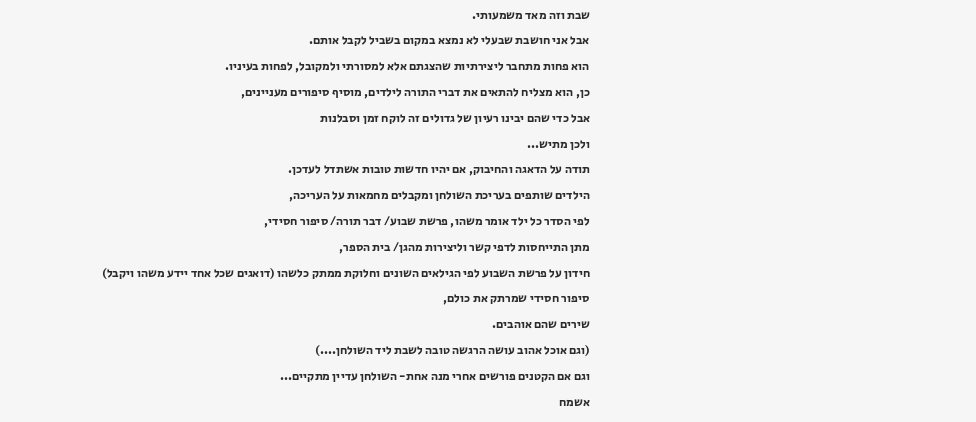שבת וזה מאד משמעותי.
אבל אני חושבת שבעלי לא נמצא במקום בשביל לקבל אותם.
הוא פחות מתחבר ליצירתיות שהצגתם אלא למסורתי ולמקובל, לפחות בעיניו.
כן, הוא מצליח להתאים את דברי התורה לילדים, מוסיף סיפורים מעניינים,
אבל כדי שהם יבינו רעיון של גדולים זה לוקח זמן וסבלנות
ולכן מתיש...
תודה על הדאגה והחיבוק, אם יהיו חדשות טובות אשתדל לעדכן.
הילדים שותפים בעריכת השולחן ומקבלים מחמאות על העריכה,
לפי הסדר כל ילד אומר משהו, פרשת שבוע/ דבר תורה/ סיפור חסידי,
מתן התייחסות לדפי קשר וליצירות מהגן/ בית הספר,
חידון על פרשת השבוע לפי הגילאים השונים וחלוקת ממתק כלשהו (דואגים שכל אחד יידע משהו ויקבל)
סיפור חסידי שמרתק את כולם,
שירים שהם אוהבים.
(וגם אוכל אהוב עושה הרגשה טובה לשבת ליד השולחן....)
וגם אם הקטנים פורשים אחרי מנה אחת- השולחן עדיין מתקיים...
אשמח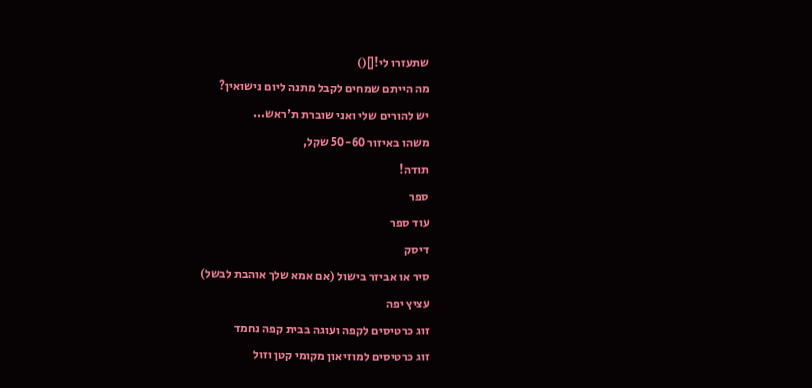שתעזרו לי![]()
מה הייתם שמחים לקבל מתנה ליום נישואין?
יש להורים שלי ואני שוברת ת'ראש...
משהו באיזור 50-60 שקל,
תודה!
ספר
עוד ספר
דיסק
סיר או אביזר בישול (אם אמא שלך אוהבת לבשל)
עציץ יפה
זוג כרטיסים לקפה ועוגה בבית קפה נחמד
זוג כרטיסים למוזיאון מקומי קטן וזול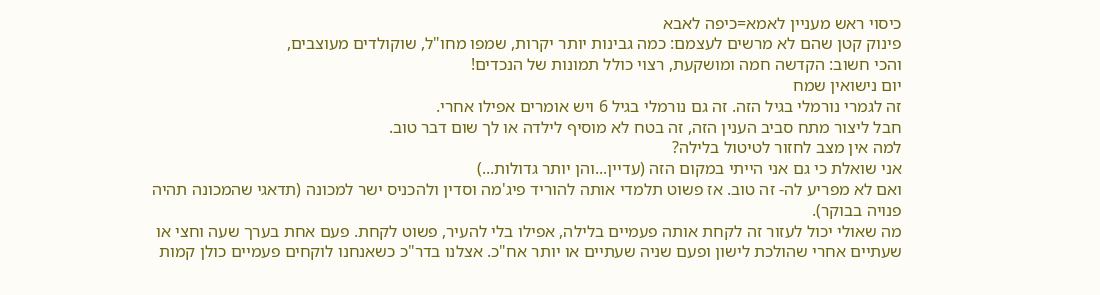כיסוי ראש מעניין לאמא=כיפה לאבא
פינוק קטן שהם לא מרשים לעצמם: כמה גבינות יותר יקרות, שמפו מחו"ל, שוקולדים מעוצבים,
והכי חשוב: הקדשה חמה ומושקעת, רצוי כולל תמונות של הנכדים!
יום נישואין שמח
זה לגמרי נורמלי בגיל הזה. זה גם נורמלי בגיל 6 ויש אומרים אפילו אחרי.
חבל ליצור מתח סביב הענין הזה, זה בטח לא מוסיף לילדה או לך שום דבר טוב.
למה אין מצב לחזור לטיטול בלילה?
אני שואלת כי גם אני הייתי במקום הזה (עדיין...והן יותר גדולות...)
ואם לא מפריע לה- זה טוב. אז פשוט תלמדי אותה להוריד פיג'מה וסדין ולהכניס ישר למכונה (תדאגי שהמכונה תהיה פנויה בבוקר).
מה שאולי יכול לעזור זה לקחת אותה פעמיים בלילה, אפילו בלי להעיר, פשוט לקחת. פעם אחת בערך שעה וחצי או שעתיים אחרי שהולכת לישון ופעם שניה שעתיים או יותר אח"כ. אצלנו בדר"כ כשאנחנו לוקחים פעמיים כולן קמות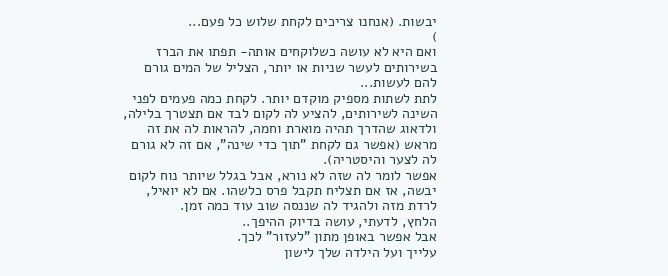יבשות. (אנחנו צריכים לקחת שלוש כל פעם...
)
ואם היא לא עושה כשלוקחים אותה- תפתו את הברז בשירותים לעשר שניות או יותר, הצליל של המים גורם להם לעשות...
לתת לשתות מספיק מוקדם יותר. לקחת כמה פעמים לפני השינה לשירותים, להציע לה לקום לבד אם תצטרך בלילה, ולדאוג שהדרך תהיה מוארת וחמה, להראות לה את זה מראש (אפשר גם לקחת "תוך כדי שינה", אם זה לא גורם לה לצער והיסטריה).
אפשר לומר לה שזה לא נורא, אבל בגלל שיותר נוח לקום יבשה, אז אם תצליח תקבל פרס כלשהו. אם לא יואיל, לרדת מזה ולהגיד לה שננסה שוב עוד כמה זמן.
הלחץ, לדעתי, עושה בדיוק ההיפך..
אבל אפשר באופן מתון "לעזור" לכך.
עלייך ועל הילדה שלך לישון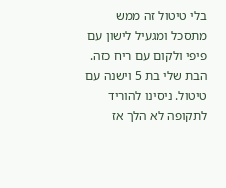בלי טיטול זה ממש מתסכל ומגעיל לישון עם פיפי ולקום עם ריח כזה.
הבת שלי בת 5 וישנה עם טיטול. ניסינו להוריד לתקופה לא הלך אז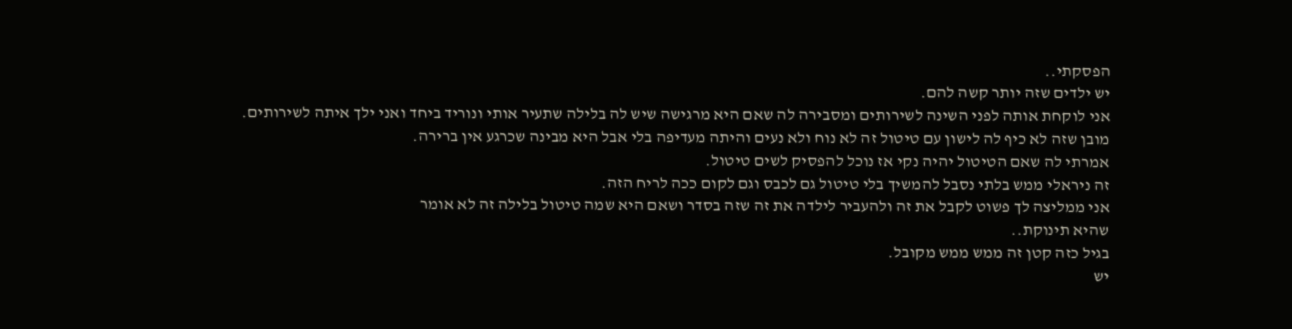הפסקתי..
יש ילדים שזה יותר קשה להם.
אני לוקחת אותה לפני השינה לשירותים ומסבירה לה שאם היא מרגישה שיש לה בלילה שתעיר אותי ונוריד ביחד ואני ילך איתה לשירותים.
מובן שזה לא כיף לה לישון עם טיטול זה לא נוח ולא נעים והיתה מעדיפה בלי אבל היא מבינה שכרגע אין ברירה.
אמרתי לה שאם הטיטול יהיה נקי אז נוכל להפסיק לשים טיטול.
זה ניראלי ממש בלתי נסבל להמשיך בלי טיטול גם לכבס וגם לקום ככה לריח הזה.
אני ממליצה לך פשוט לקבל את זה ולהעביר לילדה את זה שזה בסדר ושאם היא שמה טיטול בלילה זה לא אומר
שהיא תינוקת..
בגיל כזה קטן זה ממש ממש מקובל.
יש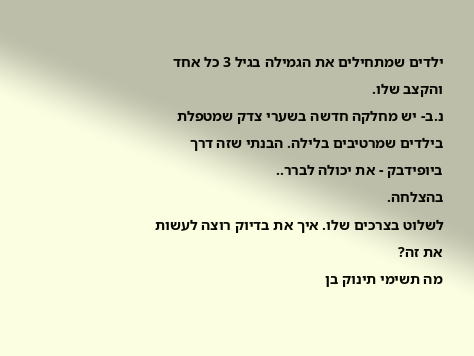ילדים שמתחילים את הגמילה בגיל 3 כל אחד והקצב שלו.
נ.ב- יש מחלקה חדשה בשערי צדק שמטפלת בילדים שמרטיבים בלילה. הבנתי שזה דרך ביופידבק - את יכולה לברר..
בהצלחה.
לשלוט בצרכים שלו. איך את בדיוק רוצה לעשות את זה?
מה תשימי תינוק בן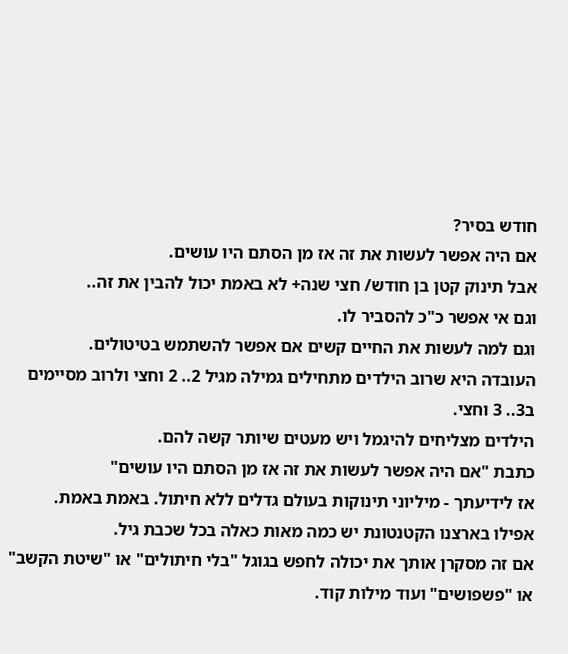חודש בסיר?
אם היה אפשר לעשות את זה אז מן הסתם היו עושים.
אבל תינוק קטן בן חודש/ חצי שנה+ לא באמת יכול להבין את זה..
וגם אי אפשר כ"כ להסביר לו.
וגם למה לעשות את החיים קשים אם אפשר להשתמש בטיטולים.
העובדה היא שרוב הילדים מתחילים גמילה מגיל 2.. 2 וחצי ולרוב מסיימים ב3.. 3 וחצי.
הילדים מצליחים להיגמל ויש מעטים שיותר קשה להם.
כתבת "אם היה אפשר לעשות את זה אז מן הסתם היו עושים"
אז לידיעתך - מיליוני תינוקות בעולם גדלים ללא חיתול. באמת באמת.
אפילו בארצנו הקטנטונת יש כמה מאות כאלה בכל שכבת גיל.
אם זה מסקרן אותך את יכולה לחפש בגוגל "בלי חיתולים" או "שיטת הקשב" או "פשפושים" ועוד מילות קוד.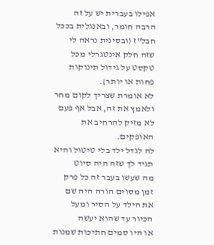אפילו בעברית יש על זה הרבה חומר, ובאנגלית בככל חבל"ז (ובסינית נראה לי שזה חלק אינטגרלי מכל טקסט על גידול תינוקות פחות או יותר).
לא אומרת שצריך לקום מחר ולאמץ את זה, אבל אף פעם לא מזיק להרחיב את האופקים.
לה לגדל ילד בלי טיטול והיא תגיד לך שזה היה סיוט
מה שעשו בעבר זה כל פרק זמן מסוים הורה היה שם את הילד על הסיר ומעל הכיור עד שהוא יעשה
או היו סמים חתיכות שמנות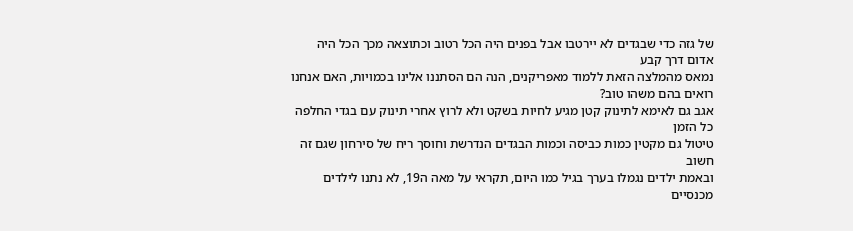של גזה כדי שבגדים לא יירטבו אבל בפנים היה הכל רטוב וכתוצאה מכך הכל היה אדום דרך קבע
נמאס מהמלצה הזאת ללמוד מאפריקנים, הנה הם הסתננו אלינו בכמויות, האם אנחנו רואים בהם משהו טוב?
אגב גם לאימא לתינוק קטן מגיע לחיות בשקט ולא לרוץ אחרי תינוק עם בגדי החלפה כל הזמן
טיטול גם מקטין כמות כביסה וכמות הבגדים הנדרשת וחוסך ריח של סירחון שגם זה חשוב
ובאמת ילדים נגמלו בערך בגיל כמו היום, תקראי על מאה ה19, לא נתנו לילדים מכנסיים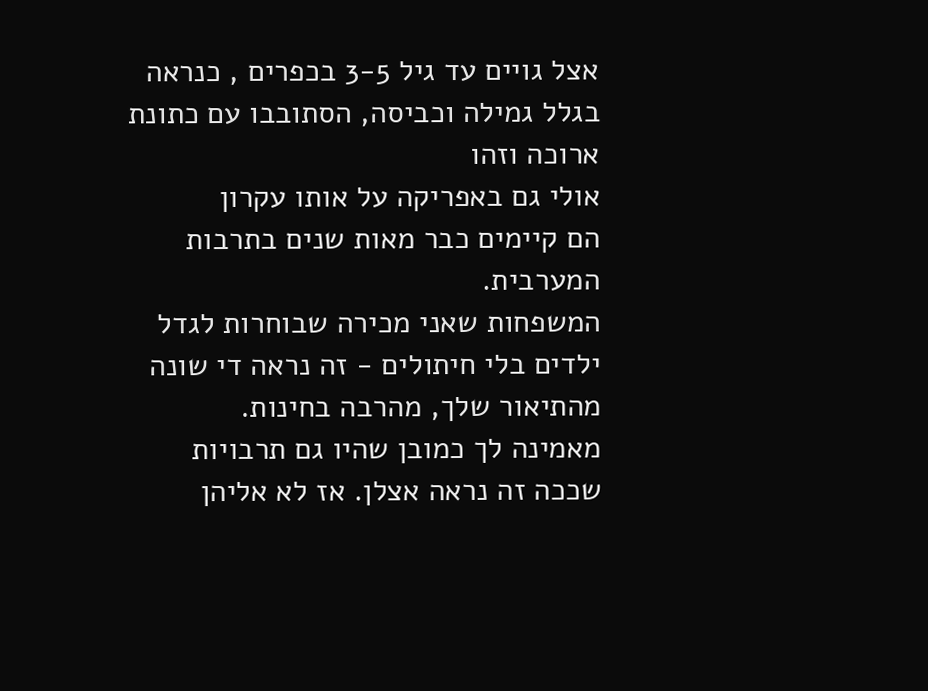אצל גויים עד גיל 3-5 בכפרים , כנראה בגלל גמילה וכביסה, הסתובבו עם כתונת ארוכה וזהו
אולי גם באפריקה על אותו עקרון
הם קיימים כבר מאות שנים בתרבות המערבית.
המשפחות שאני מכירה שבוחרות לגדל ילדים בלי חיתולים - זה נראה די שונה מהתיאור שלך, מהרבה בחינות.
מאמינה לך כמובן שהיו גם תרבויות שככה זה נראה אצלן. אז לא אליהן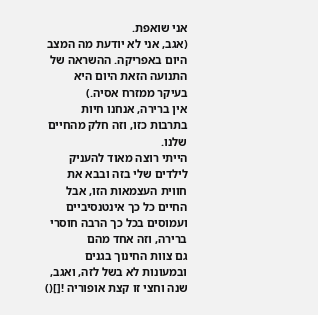אני שואפת.
(אגב, אני לא יודעת מה המצב היום באפריקה. ההשראה של התנועה הזאת היום היא בעיקר ממזרח אסיה.)
אין ברירה, אנחנו חיות בתרבות כזו, וזה חלק מהחיים שלנו.
הייתי רוצה מאוד להעניק לילדים שלי בזה ובבא את חווית העצמאות הזו, אבל החיים כל כך אינטנסיביים ועמוסים בכל כך הרבה חוסרי ברירה, וזה אחד מהם
גם צוות החינוך בגנים ובמעונות לא בשל לזה, ואגב, שנה וחצי זו קצת אופוריה ![]()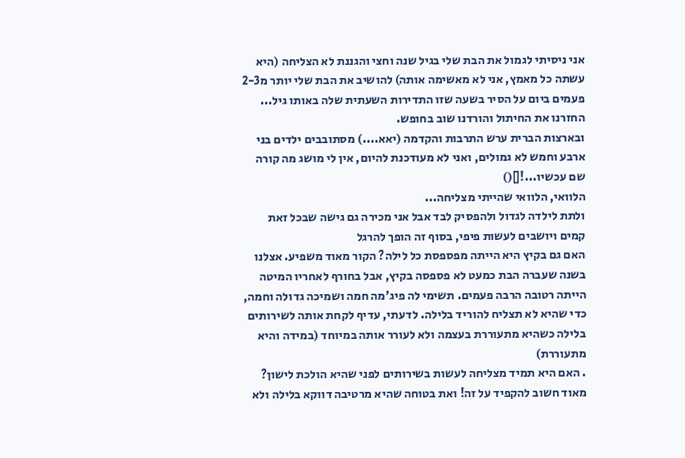אני ניסיתי לגמול את הבת שלי בגיל שנה וחצי והגננת לא הצליחה (היא עשתה כל מאמץ, אני לא מאשימה אותה) להושיב את הבת שלי יותר מ2-3 פעמים ביום על הסיר בשעה שזו התדירות השעתית שלה באותו גיל...
החזרנו את החיתול והורדנו שוב בחופש.
ובארצות הברית ערש התרבות והקדמה (יאא....) מסתובבים ילדים בני ארבע וחמש לא גמולים, ואני לא מעודכנת להיום, אין לי מושג מה קורה שם עכשיו...![]()
הלוואי, הלוואי שהייתי מצליחה...
ולתת לילדה לגדול ולהפסיק לבד אבל אני מכירה גם גישה שבכל זאת קמים ויושבים לעשות פיפי, בסוף זה הופך להרגל
האם גם בקיץ היא הייתה מפספסת כל לילה? הקור מאוד משפיע. אצלנו בשנה שעברה הבת כמעט לא פספסה בקיץ, אבל בחורף לאחריו המיטה הייתה רטובה הרבה פעמים. תשימי לה פיג'מה חמה ושמיכה גדולה וחמה, כדי שהיא לא תצליח להוריד בלילה. לדעתי, עדיף לקחת אותה לשירותים בלילה כשהיא מתעוררת בעצמה ולא לעורר אותה במיוחד (במידה והיא מתעוררת)
. האם היא תמיד מצליחה לעשות בשירותים לפני שהיא הולכת לישון? מאוד חשוב להקפיד על זה! ואת בטוחה שהיא מרטיבה דווקא בלילה ולא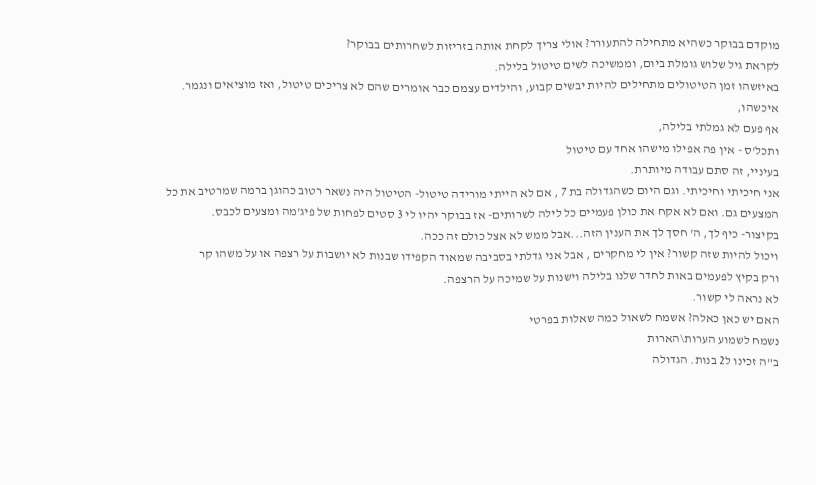מוקדם בבוקר כשהיא מתחילה להתעורר? אולי צריך לקחת אותה בזריזות לשחרותים בבוקר?
לקראת גיל שלוש גומלת ביום, וממשיכה לשים טיטול בלילה.
באיזשהו זמן הטיטולים מתחילים להיות יבשים קבוע, והילדים עצמם כבר אומרים שהם לא צריכים טיטול, ואז מוציאים ונגמר.
איכשהו,
אף פעם לא גמלתי בלילה,
ותכל'ס - אין פה אפילו מישהו אחד עם טיטול
בעיניי, זה סתם עבודה מיותרת.
אני חיכיתי וחיכיתי. וגם היום כשהגדולה בת 7 , אם לא הייתי מורידה טיטול- הטיטול היה נשאר רטוב כהוגן ברמה שמרטיב את כל המצעים גם. ואם לא אקח את כולן פעמיים כל לילה לשרותים- אז בבוקר יהיו לי 3 סטים לפחות של פיג'מה ומצעים לכבס.
בקיצור- כיף לך, ה' חסך לך את הענין הזה...אבל ממש לא אצל כולם זה ככה.
ויכול להיות שזה קשור? אין לי מחקרים , אבל אני גדלתי בסביבה שמאוד הקפידו שבנות לא יושבות על רצפה או על משהו קר
ורק בקיץ לפעמים באות לחדר שלנו בלילה וישנות על שמיכה על הרצפה.
לא נראה לי קשור.
האם יש כאן כאלה? אשמח לשאול כמה שאלות בפרטי
נשמח לשמוע הערות\הארות
ב"ה זכינו ל2 בנות. הגדולה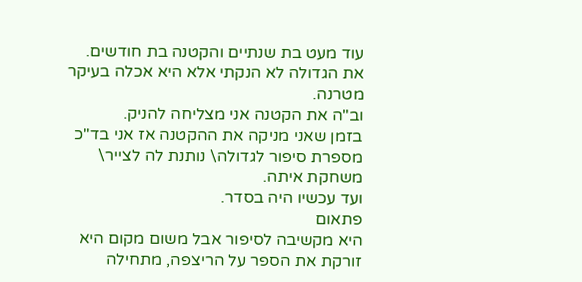עוד מעט בת שנתיים והקטנה בת חודשים.
את הגדולה לא הנקתי אלא היא אכלה בעיקר מטרנה.
וב"ה את הקטנה אני מצליחה להניק.
בזמן שאני מניקה את ההקטנה אז אני בד"כ מספרת סיפור לגדולה\ נותנת לה לצייר\ משחקת איתה.
ועד עכשיו היה בסדר.
פתאום
היא מקשיבה לסיפור אבל משום מקום היא זורקת את הספר על הריצפה, מתחילה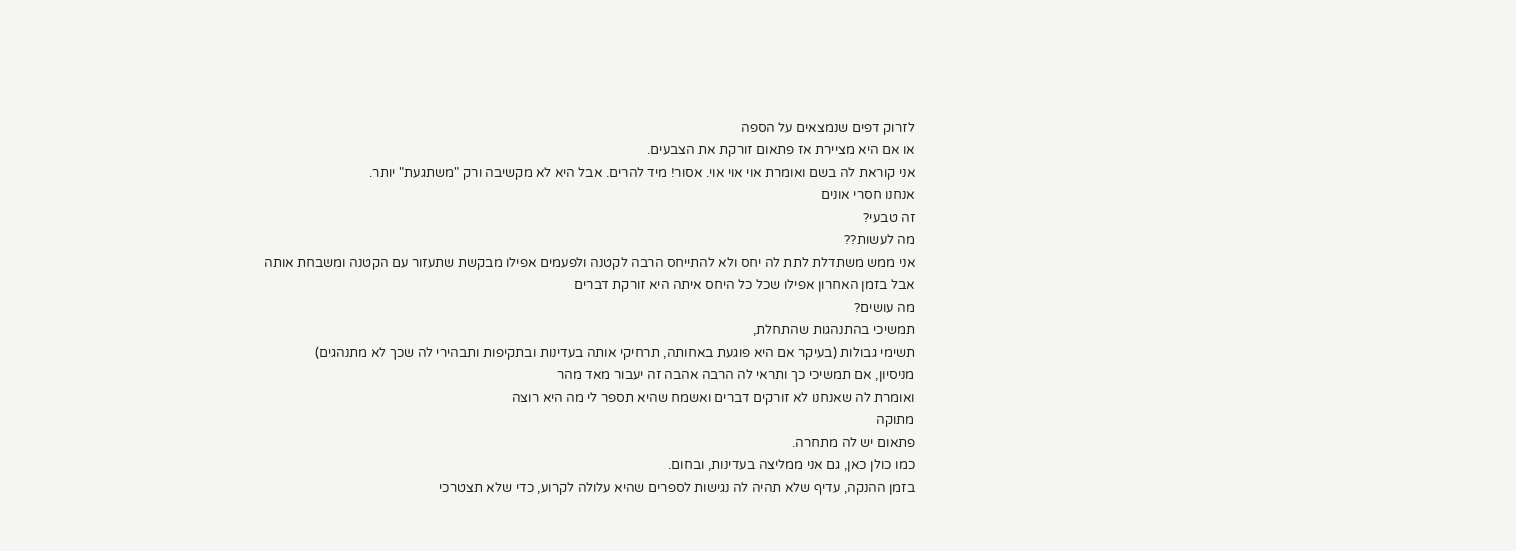לזרוק דפים שנמצאים על הספה
או אם היא מציירת אז פתאום זורקת את הצבעים.
אני קוראת לה בשם ואומרת אוי אוי אוי. אסור! מיד להרים. אבל היא לא מקשיבה ורק "משתגעת" יותר.
אנחנו חסרי אונים
זה טבעי?
מה לעשות??
אני ממש משתדלת לתת לה יחס ולא להתייחס הרבה לקטנה ולפעמים אפילו מבקשת שתעזור עם הקטנה ומשבחת אותה
אבל בזמן האחרון אפילו שכל כל היחס איתה היא זורקת דברים
מה עושים?
תמשיכי בהתנהגות שהתחלת,
תשימי גבולות (בעיקר אם היא פוגעת באחותה, תרחיקי אותה בעדינות ובתקיפות ותבהירי לה שכך לא מתנהגים)
מניסיון, אם תמשיכי כך ותראי לה הרבה אהבה זה יעבור מאד מהר
ואומרת לה שאנחנו לא זורקים דברים ואשמח שהיא תספר לי מה היא רוצה
מתוקה
פתאום יש לה מתחרה.
כמו כולן כאן, גם אני ממליצה בעדינות, ובחום.
בזמן ההנקה, עדיף שלא תהיה לה נגישות לספרים שהיא עלולה לקרוע, כדי שלא תצטרכי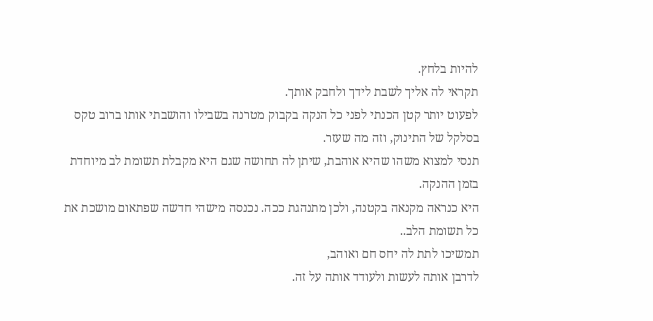להיות בלחץ.
תקראי לה אליך לשבת לידך ולחבק אותך.
לפעוט יותר קטן הכנתי לפני כל הנקה בקבוק מטרנה בשבילו והושבתי אותו ברוב טקס בסלקל של התינוק, וזה מה שעזר.
תנסי למצוא משהו שהיא אוהבת, שיתן לה תחושה שגם היא מקבלת תשומת לב מיוחדת בזמן ההנקה.
היא כנראה מקנאה בקטנה, ולכן מתנהגת ככה. נכנסה מישהי חדשה שפתאום מושכת את כל תשומת הלב..
תמשיכו לתת לה יחס חם ואוהב,
לדרבן אותה לעשות ולעודד אותה על זה.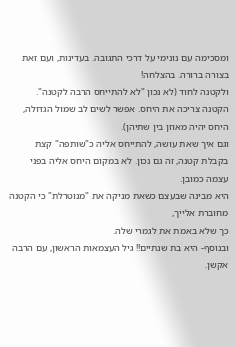ומסכימה עם נונימי על דרכי התגובה. בעדינות, ועם זאת בצורה ברורה. בהצלחה!
ולקטנה לחוד (לא נכון "לא להתייחס הרבה לקטנה". הקטנה צריכה את היחס. אפשר לשים לב שמול הגדולה, היחס יהיה מאוזן בין שתיהן).
וגם איך שאת עושה, להתייחס אליה כ"שותפה" קצת בקבלת קטנה, זה גם נכון. לא במקום היחס אליה בפני עצמה כמובן.
היא מבינה שבעצם כשאת מניקה את "מנוטרלת" כי הקטנה מחוברת אלייך,
כך שלא באמת את לגמרי שלה.
ובנוסף- היא בת שנתיים!! גיל העצמאות הראשון, עם הרבה אקשן.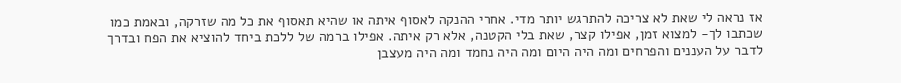אז נראה לי שאת לא צריכה להתרגש יותר מדי. אחרי ההנקה לאסוף איתה או שהיא תאסוף את כל מה שזרקה, ובאמת כמו שכתבו לך- למצוא זמן, אפילו קצר, שאת בלי הקטנה, אלא רק איתה. אפילו ברמה של ללכת ביחד להוציא את הפח ובדרך לדבר על העננים והפרחים ומה היה היום ומה היה נחמד ומה היה מעצבן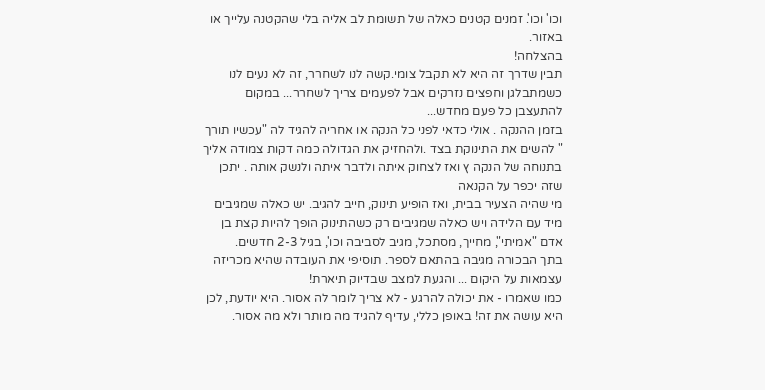וכו' וכו'. זמנים קטנים כאלה של תשומת לב אליה בלי שהקטנה עלייך או באזור.
בהצלחה!
תבין שדרך זה היא לא תקבל צומי.קשה לנו לשחרר, זה לא נעים לנו כשמתבלגן וחפצים נזרקים אבל לפעמים צריך לשחרר... במקום להתעצבן כל פעם מחדש...
בזמן ההנקה . אולי כדאי לפני כל הנקה או אחריה להגיד לה "עכשיו תורך " להשים את התינוקת בצד .ולהחזיק את הגדולה כמה דקות צמודה אליך בתנוחה של הנקה ץ ואז לצחוק איתה ולדבר איתה ולנשק אותה . יתכן שזה יכפר על הקנאה
מי שהיה הצעיר בבית, ואז הופיע תינוק, חייב להגיב. יש כאלה שמגיבים מיד עם הלידה ויש כאלה שמגיבים רק כשהתינוק הופך להיות קצת בן אדם "אמיתי", מחייך, מסתכל, מגיב לסביבה וכו', בגיל 2-3 חדשים.
בתך הבכורה מגיבה בהתאם לספר. תוסיפי את העובדה שהיא מכריזה עצמאות על היקום ... והגעת למצב שבדיוק תיארת!
כמו שאמרו - את יכולה להרגע - לא צריך לומר לה אסור. היא יודעת, לכן היא עושה את זה! באופן כללי, עדיף להגיד מה מותר ולא מה אסור.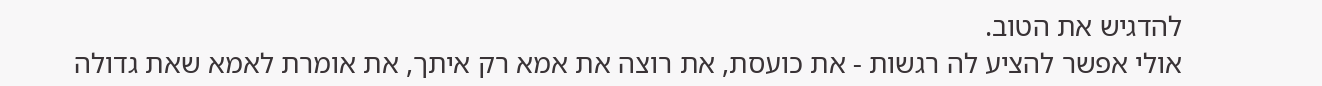להדגיש את הטוב.
אולי אפשר להציע לה רגשות - את כועסת, את רוצה את אמא רק איתך, את אומרת לאמא שאת גדולה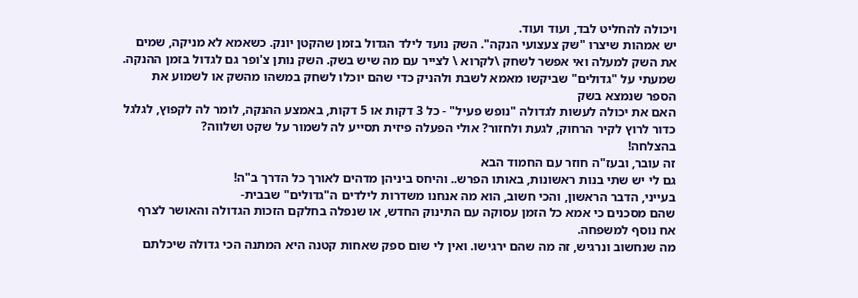ויכולה להחליט לבד, ועוד ועוד.
יש אמהות שיצרו "שק צעצועי הנקה". השק נועד לילד הגדול בזמן שהקטן יונק. כשאמא לא מניקה, שמים את השק למעלה ואי אפשר לשחק \לקרוא \ לצייר עם מה שיש בשק. השק נותן צ'ופר גם לגדול בזמן ההנקה. שמעתי על "גדולים" שביקשו מאמא לשבת ולהניק כדי שהם יוכלו לשחק במשהו מהשק או לשמוע את הספר שנמצא בשק
האם את יכולה לעשות לגדולה "נופש פעיל" - כל 3 דקות או 5 דקות, באמצע ההנקה, לומר לה לקפוץ, לגלגל כדור לרוץ לקיר הרחוק, לגעת ולחזור? אולי הפעלה פיזית תסייע לה לשמור על שקט ושלווה?
בהצלחה!
זה עובר, ובעז"ה חוזר עם החמוד הבא
גם לי יש שתי בנות ראשונות, באותו הפרש.. והיחס ביניהן מדהים לאורך כל הדרך ב"ה!
בעייני, הדבר הראשון, והכי חשוב, הוא מה אנחנו משדרות לילדים ה"גדולים" שבבית-
שהם מסכנים כי אמא כל הזמן עסוקה עם התינוק החדש, או שנפלה בחלקם הזכות הגדולה והאושר לצרף אח נוסף למשפחה.
מה שנחשוב ונרגיש, זה מה שהם ירגישו. ואין לי שום ספק שאחות קטנה היא המתנה הכי גדולה שיכלתם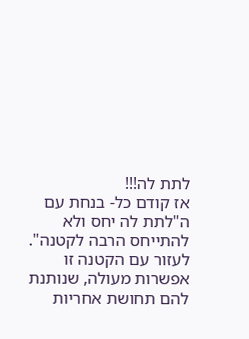לתת לה!!!
אז קודם כל- בנחת עם ה"לתת לה יחס ולא להתייחס הרבה לקטנה". לעזור עם הקטנה זו אפשרות מעולה, שנותנת להם תחושת אחריות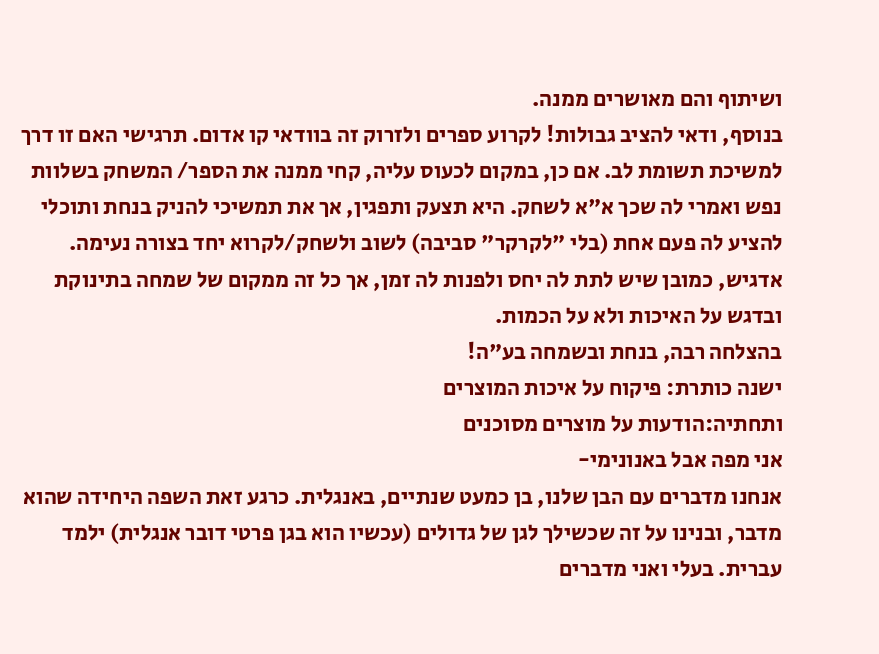ושיתוף והם מאושרים ממנה.
בנוסף, ודאי להציב גבולות! לקרוע ספרים ולזרוק זה בוודאי קו אדום. תרגישי האם זו דרך למשיכת תשומת לב. אם כן, במקום לכעוס עליה, קחי ממנה את הספר/ המשחק בשלוות נפש ואמרי לה שכך א"א לשחק. היא תצעק ותפגין, אך את תמשיכי להניק בנחת ותוכלי להציע לה פעם אחת (בלי "לקרקר" סביבה) לשוב ולשחק/לקרוא יחד בצורה נעימה.
אדגיש, כמובן שיש לתת לה יחס ולפנות לה זמן, אך כל זה ממקום של שמחה בתינוקת ובדגש על האיכות ולא על הכמות.
בהצלחה רבה, בנחת ובשמחה בע"ה!
ישנה כותרת: פיקוח על איכות המוצרים
ותחתיה:הודעות על מוצרים מסוכנים
אני מפה אבל באנונימי-
אנחנו מדברים עם הבן שלנו, בן כמעט שנתיים, באנגלית. כרגע זאת השפה היחידה שהוא מדבר, ובנינו על זה שכשילך לגן של גדולים (עכשיו הוא בגן פרטי דובר אנגלית) ילמד עברית. בעלי ואני מדברים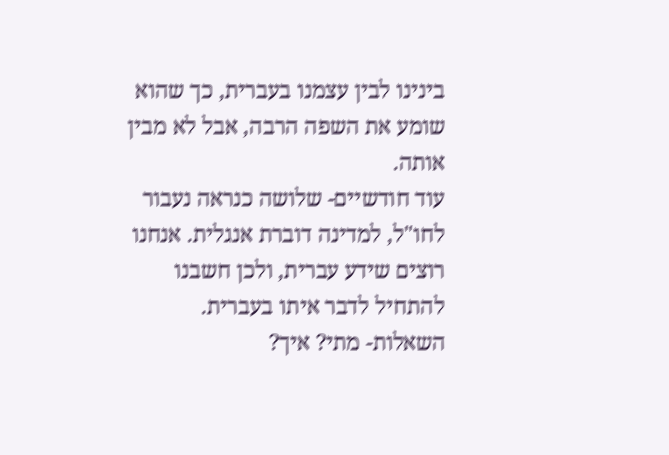בינינו לבין עצמנו בעברית, כך שהוא שומע את השפה הרבה, אבל לא מבין אותה.
עוד חודשיים- שלושה כנראה נעבור לחו"ל, למדינה דוברת אנגלית. אנחנו רוצים שידע עברית, ולכן חשבנו להתחיל לדבר איתו בעברית.
השאלות- מתי? איך?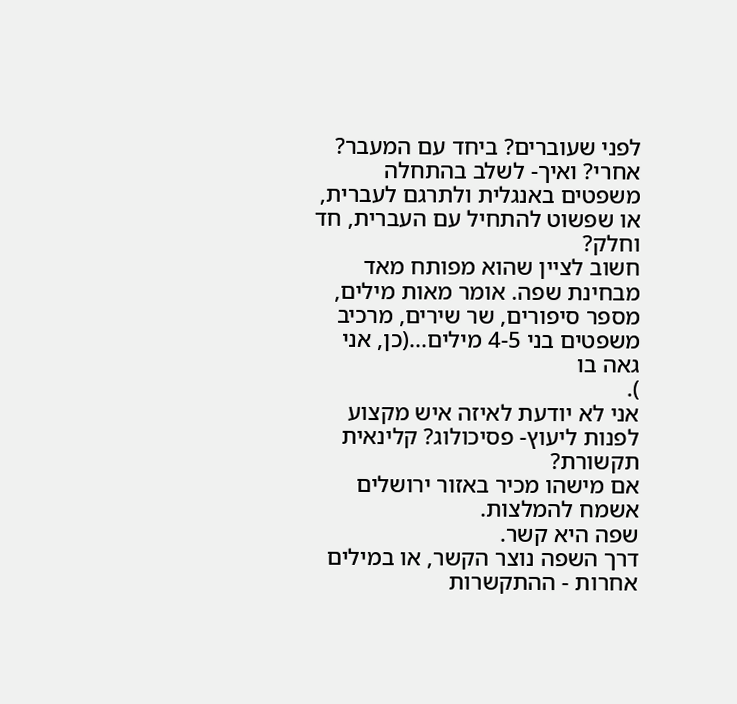לפני שעוברים? ביחד עם המעבר? אחרי? ואיך- לשלב בהתחלה משפטים באנגלית ולתרגם לעברית, או שפשוט להתחיל עם העברית, חד וחלק?
חשוב לציין שהוא מפותח מאד מבחינת שפה. אומר מאות מילים, מספר סיפורים, שר שירים, מרכיב משפטים בני 4-5 מילים...(כן, אני גאה בו
).
אני לא יודעת לאיזה איש מקצוע לפנות ליעוץ- פסיכולוג? קלינאית תקשורת?
אם מישהו מכיר באזור ירושלים אשמח להמלצות.
שפה היא קשר.
דרך השפה נוצר הקשר, או במילים אחרות - ההתקשרות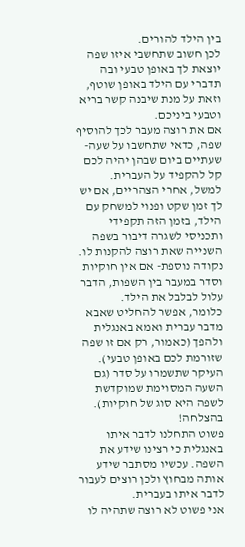בין הילד להורים.
לכן חשוב שתחשבי איזו שפה יוצאת לך באופן טבעי ובה תדברי עם הילד באופן שוטף,
וזאת על מנת שיבנה קשר בריא וטבעי ביניכם.
אם את רוצה מעבר לכך להוסיף שפה, כדאי שתחשבו על שעה-שעתיים ביום שבהן יהיה לכם קל להקפיד על העברית.
למשל, אחרי הצהריים, אם יש לך זמן שקט ופנוי למשחק עם הילד, בזמן הזה תקפידי ותכניסי לשגרה דיבור בשפה השנייה שאת רוצה להקנות לו.
נקודה נוספת- אם אין חוקיות וסדר במעבר בין השפות, הדבר עלול לבלבל את הילד.
כלומר, אפשר להחליט שאבא מדבר עברית ואמא באנגלית ולהפך (כאמור, רק אם זו שפה שזורמת לכם באופן טבעי).
העיקר שתשמרו על סדר (גם השעה המסוימת שמוקדשת לשפה היא סוג של חוקיות).
בהצלחה!
פשוט התחלנו לדבר איתו באנגלית כי רצינו שידע את השפה. עכשיו מסתבר שידע אותה מבחוץ ולכן רוצים לעבור לדבר איתו בעברית.
אני פשוט לא רוצה שתהיה לו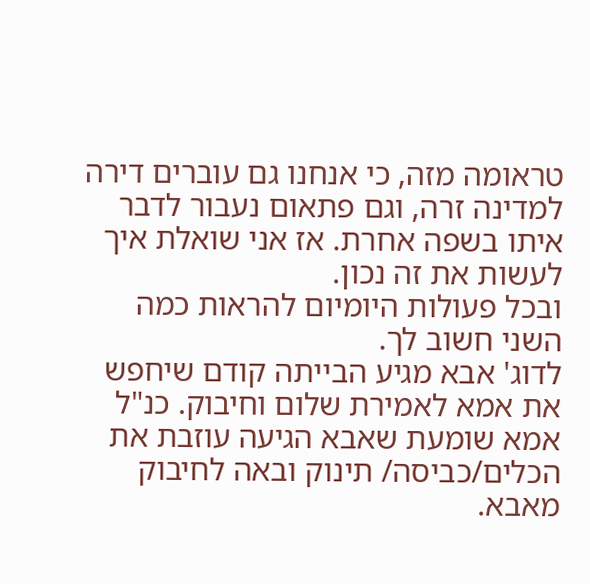טראומה מזה, כי אנחנו גם עוברים דירה למדינה זרה, וגם פתאום נעבור לדבר איתו בשפה אחרת. אז אני שואלת איך לעשות את זה נכון.
ובכל פעולות היומיום להראות כמה השני חשוב לך.
לדוג' אבא מגיע הבייתה קודם שיחפש את אמא לאמירת שלום וחיבוק. כנ"ל אמא שומעת שאבא הגיעה עוזבת את הכלים/כביסה/ תינוק ובאה לחיבוק מאבא.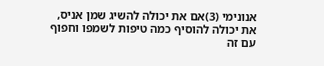אנונימי (3)אם את יכולה להשיג שמן אניס, את יכולה להוסיף כמה טיפות לשמפו וחפוף עם זה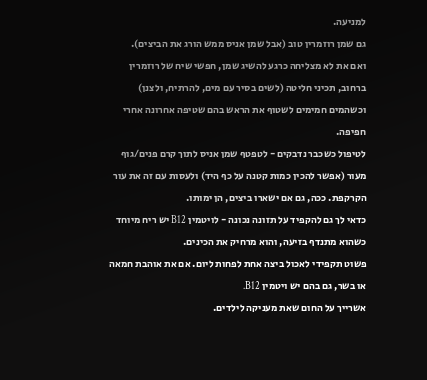למניעה.
גם שמן רוזמרין טוב (אבל שמן אניס ממש הורג את הביצים).
ואם את לא מצליחה כרגע להשיג שמן, חפשי שיח של רוזמרין ברחוב, תכיני חליטה (לשים בסיר עם מים, להרתיח, ולצנן) וכשהמים חמימים לשטוף את הראש בהם שטיפה אחרונה אחרי חפיפה.
לטיפול כשכבר נדבקים - לטפטף שמן אניס לתוך קרם פנים/גוף מעור (אפשר להכין כמות קטנה על כף היד) ולעסות עם זה את עור הקרקפת. ככה, גם אם ישארו ביצים, הן ימותו.
כדאי לך גם להקפיד על תזונה נכונה - לויטמין B12 יש ריח מיוחד כשהוא מתנדף בזיעה, והוא מרחיק את הכינים.
פשוט תקפידי לאכול ביצה אחת לפחות ליום. אם את אוהבת חמאה או בשר, גם בהם יש ויטמין B12.
אשרייך על החום שאת מעניקה לילדים.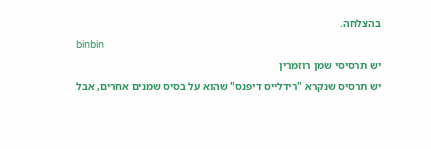בהצלחה.
binbin
יש תרסיסי שמן רוזמרין
יש תרסיס שנקרא "רידלייס דיפנס" שהוא על בסיס שמנים אחרים, אבל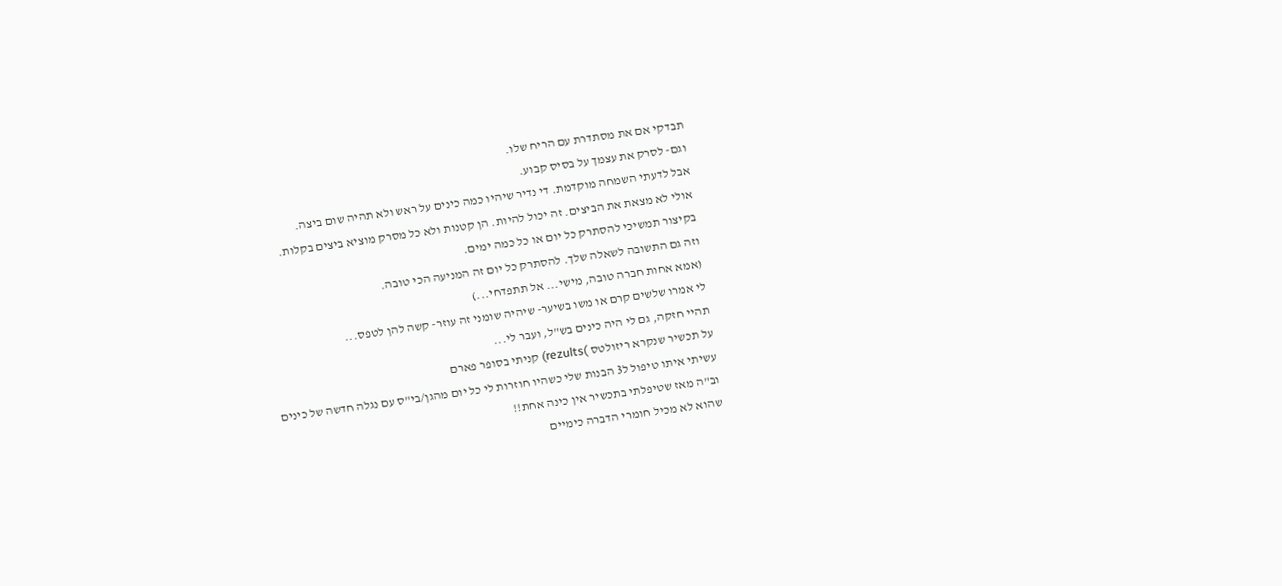תבדקי אם את מסתדרת עם הריח שלו.
וגם- לסרק את עצמך על בסיס קבוע.
אבל לדעתי השמחה מוקדמת. די נדיר שיהיו כמה כינים על ראש ולא תהיה שום ביצה.
אולי לא מצאת את הביצים. זה יכול להיות. הן קטנות ולא כל מסרק מוציא ביצים בקלות.
בקיצור תמשיכי להסתרק כל יום או כל כמה ימים.
וזה גם התשובה לשאלה שלך. להסתרק כל יום זה המניעה הכי טובה.
(אמא אחות חברה טובה, מישי... אל תתפדחי...)
לי אמרו שלשים קרם או משו בשיער- שיהיה שומני זה עוזר- קשה להן לטפס...
תהיי חזקה, גם לי היה כינים בש"ל, ועבר לי...
על תכשיר שנקרא ריזולטס )rezults) קניתי בסופר פארם
עשיתי איתו טיפול ל3 הבנות שלי כשהיו חוזרות לי כל יום מהגן/בי"ס עם נגלה חדשה של כינים
וב"ה מאז שטיפלתי בתכשיר אין כינה אחת!!
שהוא לא מכיל חומרי הדברה כימיים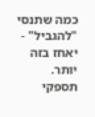כמה שתנסי "להגביל" - יאחז בזה יותר.
תספקי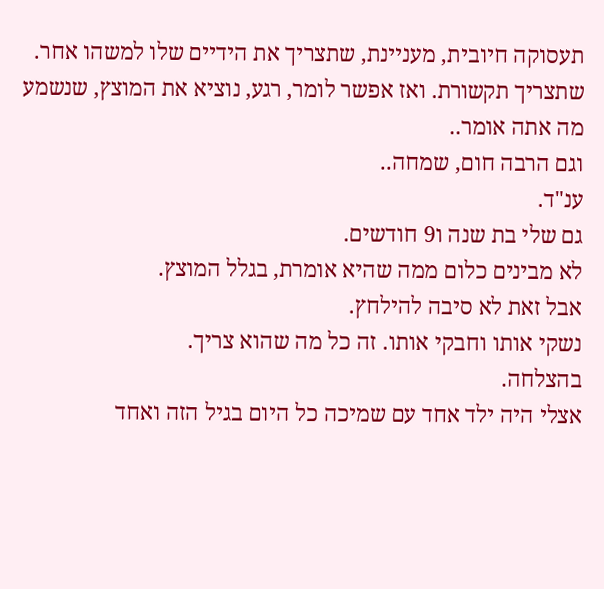תעסוקה חיובית, מעניינת, שתצריך את הידיים שלו למשהו אחר. שתצריך תקשורת. ואז אפשר לומר, רגע, נוציא את המוצץ, שנשמע מה אתה אומר..
וגם הרבה חום, שמחה..
ענ"ד.
גם שלי בת שנה ו9 חודשים.
לא מבינים כלום ממה שהיא אומרת, בגלל המוצץ.
אבל זאת לא סיבה להילחץ.
נשקי אותו וחבקי אותו. זה כל מה שהוא צריך.
בהצלחה.
אצלי היה ילד אחד עם שמיכה כל היום בגיל הזה ואחד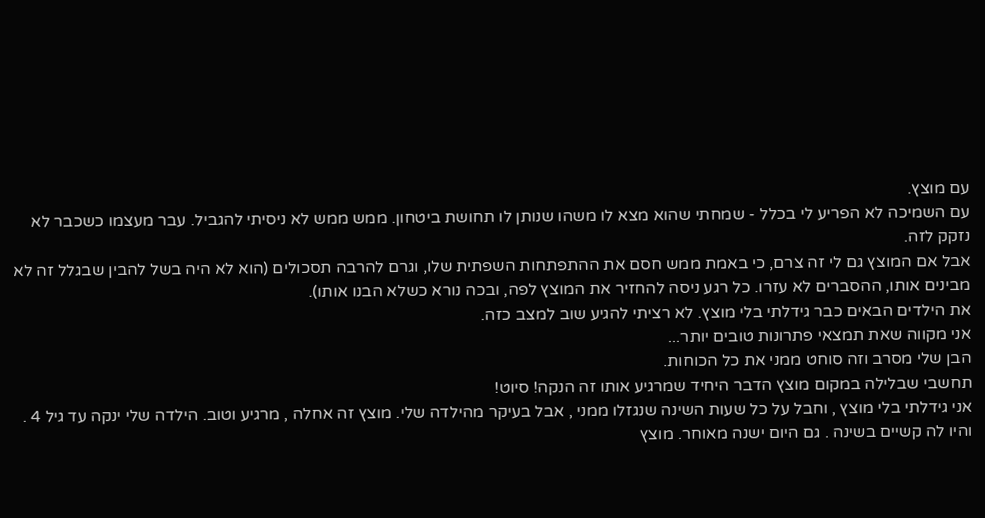עם מוצץ.
עם השמיכה לא הפריע לי בכלל - שמחתי שהוא מצא לו משהו שנותן לו תחושת ביטחון. ממש ממש לא ניסיתי להגביל. עבר מעצמו כשכבר לא נזקק לזה.
אבל אם המוצץ גם לי זה צרם, כי באמת ממש חסם את ההתפתחות השפתית שלו, וגרם להרבה תסכולים (הוא לא היה בשל להבין שבגלל זה לא מבינים אותו, ההסברים לא עזרו. כל רגע ניסה להחזיר את המוצץ לפה, ובכה נורא כשלא הבנו אותו).
את הילדים הבאים כבר גידלתי בלי מוצץ. לא רציתי להגיע שוב למצב כזה.
אני מקווה שאת תמצאי פתרונות טובים יותר...
הבן שלי מסרב וזה סוחט ממני את כל הכוחות.
תחשבי שבלילה במקום מוצץ הדבר היחיד שמרגיע אותו זה הנקה! סיוט!
אני גידלתי בלי מוצץ , וחבל על כל שעות השינה שנגזלו ממני , אבל בעיקר מהילדה שלי. מוצץ זה אחלה , מרגיע וטוב. הילדה שלי ינקה עד גיל 4 . והיו לה קשיים בשינה . גם היום ישנה מאוחר. מוצץ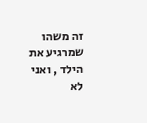זה משהו שמרגיע את הילד , ואני לא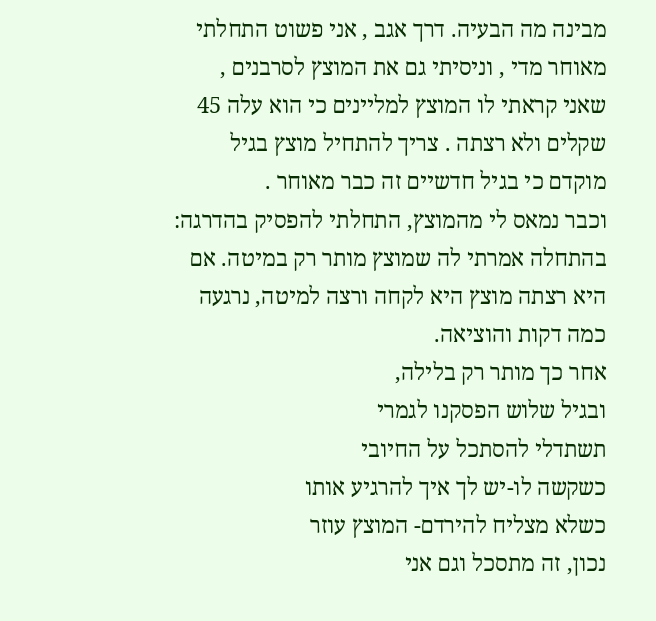מבינה מה הבעיה. דרך אגב , אני פשוט התחלתי מאוחר מדי , וניסיתי גם את המוצץ לסרבנים , שאני קראתי לו המוצץ למליינים כי הוא עלה 45 שקלים ולא רצתה . צריך להתחיל מוצץ בגיל מוקדם כי בגיל חדשיים זה כבר מאוחר .
וכבר נמאס לי מהמוצץ, התחלתי להפסיק בהדרגה:
בהתחלה אמרתי לה שמוצץ מותר רק במיטה. אם היא רצתה מוצץ היא לקחה ורצה למיטה, נרגעה כמה דקות והוציאה.
אחר כך מותר רק בלילה,
ובגיל שלוש הפסקנו לגמרי
תשתדלי להסתכל על החיובי
כשקשה לו-יש לך איך להרגיע אותו
כשלא מצליח להירדם- המוצץ עוזר
נכון, זה מתסכל וגם אני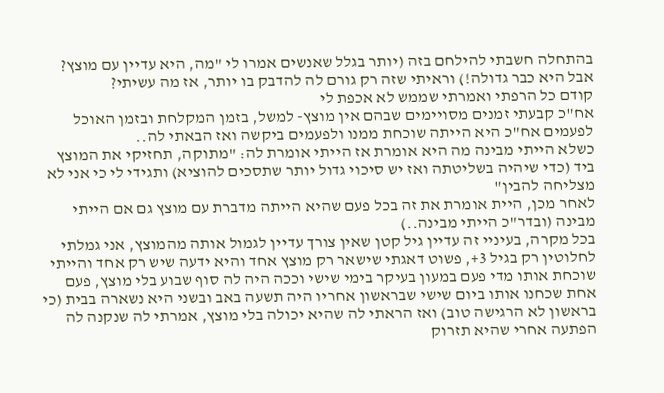בהתחלה חשבתי להילחם בזה (יותר בגלל שאנשים אמרו לי "מה, היא עדיין עם מוצץ? אבל היא כבר גדולה!) וראיתי שזה רק גורם לה להדבק בו יותר, אז מה עשיתי?
קודם כל הרפתי ואמרתי שממש לא אכפת לי
אח"כ קבעתי זמנים מסויימים שבהם אין מוצץ- למשל, בזמן המקלחת ובזמן האוכל
לפעמים אח"כ היא הייתה שוכחת ממנו ולפעמים ביקשה ואז הבאתי לה..
כשלא הייתי מבינה מה היא אומרת אז הייתי אומרת לה: "מתוקה, תחזיקי את המוצץ ביד (כדי שיהיה בשליטתה ואז יש סיכוי גדול יותר שתסכים להוציא) ותגידי לי כי אני לא מצליחה להבין"
לאחר מכן, היית אומרת את זה בכל פעם שהיא הייתה מדברת עם מוצץ גם אם הייתי מבינה (ובדר"כ הייתי מבינה..)
בכל מקרה, בעיניי זה עדיין גיל קטן שאין צורך עדיין לגמול אותה מהמוצץ, אני גמלתי לחלוטין רק בגיל 3+, פשוט דאגתי שישאר רק מוצץ אחד והיא ידעה שיש רק אחד והייתי שוכחת אותו מדי פעם במעון בעיקר בימי שישי וככה היה לה סוף שבוע בלי מוצץ, פעם אחת שכחנו אותו ביום שישי שבראשון אחריו היה תשעה באב ובשני היא נשארה בבית (כי בראשון לא הרגישה טוב) ואז הראתי לה שהיא יכולה בלי מוצץ, אמרתי לה שנקנה לה הפתעה אחרי שהיא תזרוק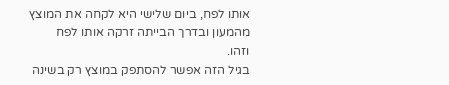אותו לפח, ביום שלישי היא לקחה את המוצץ מהמעון ובדרך הבייתה זרקה אותו לפח
וזהו.
בגיל הזה אפשר להסתפק במוצץ רק בשינה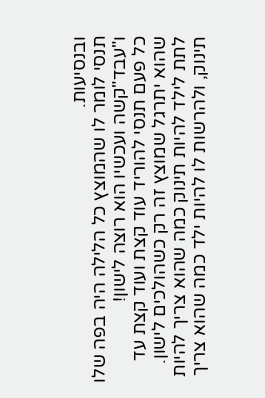ובנסיעות.
תנסי לומר לו שהמוצץ כל הלילה היה בפה שלו ו"עבד"קשה ועכשיו הוא רוצה לישון!
כל פעם תנסי להוריד עוד קצת ועוד קצת עד שהוא יתרגל שמוצץ זה רק כשהולכים לישון.
לתת לילד להיות תינוק כמה שהוא צריך להיות תינוק, ולהרשות לו להיות ילד כמה שהוא צריך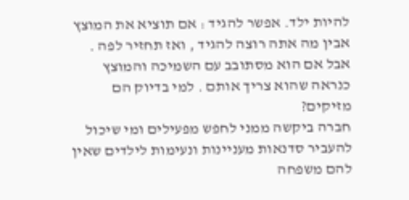להיות ילד. אפשר להגיד : אם תוציא את המוצץ אבין מה אתה רוצה להגיד , ואז תחזיר לפה . אבל אם הוא מסתובב עם השמיכה והמוצץ כנראה שהוא צריך אותם . למי בדיוק הם מזיקים?
חברה ביקשה ממני לחפש מפעילים ומי שיכול להעביר סדנאות מעניינות ונעימות לילדים שאין להם משפחה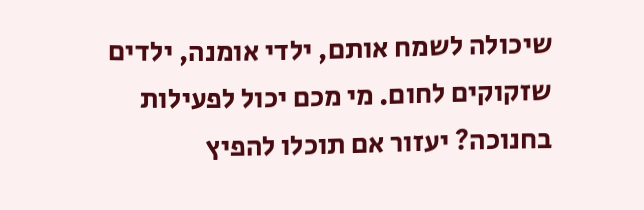שיכולה לשמח אותם, ילדי אומנה, ילדים שזקוקים לחום. מי מכם יכול לפעילות בחנוכה? יעזור אם תוכלו להפיץ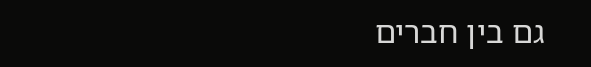גם בין חברים